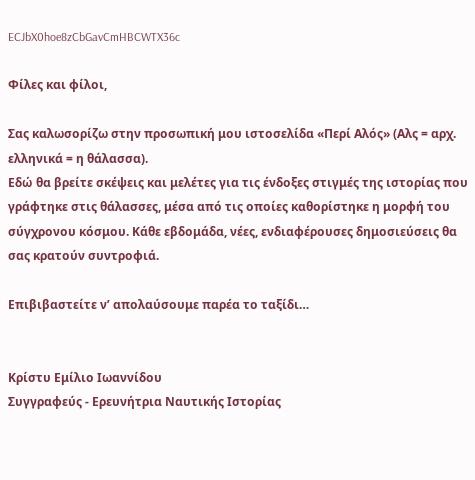ECJbX0hoe8zCbGavCmHBCWTX36c

Φίλες και φίλοι,

Σας καλωσορίζω στην προσωπική μου ιστοσελίδα «Περί Αλός» (Αλς = αρχ. ελληνικά = η θάλασσα).
Εδώ θα βρείτε σκέψεις και μελέτες για τις ένδοξες στιγμές της ιστορίας που γράφτηκε στις θάλασσες, μέσα από τις οποίες καθορίστηκε η μορφή του σύγχρονου κόσμου. Κάθε εβδομάδα, νέες, ενδιαφέρουσες δημοσιεύσεις θα σας κρατούν συντροφιά.

Επιβιβαστείτε ν’ απολαύσουμε παρέα το ταξίδι…


Κρίστυ Εμίλιο Ιωαννίδου
Συγγραφεύς - Ερευνήτρια Ναυτικής Ιστορίας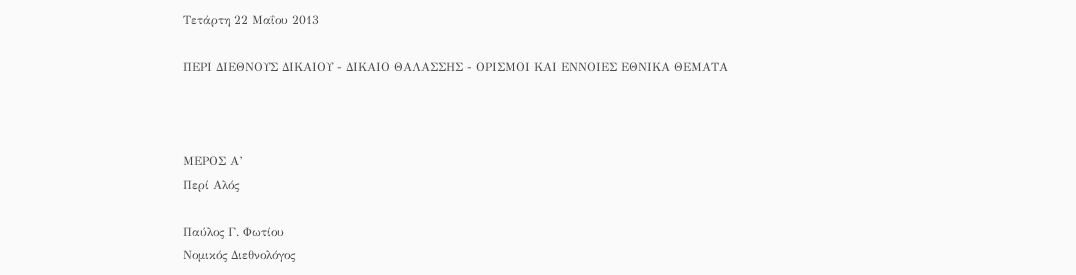Τετάρτη 22 Μαΐου 2013

ΠΕΡΙ ΔΙΕΘΝΟΥΣ ΔΙΚΑΙΟΥ - ΔΙΚΑΙΟ ΘΑΛΑΣΣΗΣ - ΟΡΙΣΜΟΙ ΚΑΙ ΕΝΝΟΙΕΣ ΕΘΝΙΚΑ ΘΕΜΑΤΑ



ΜΕΡΟΣ Α’
Περί Αλός

Παύλος Γ. Φωτίου
Νομικός Διεθνολόγος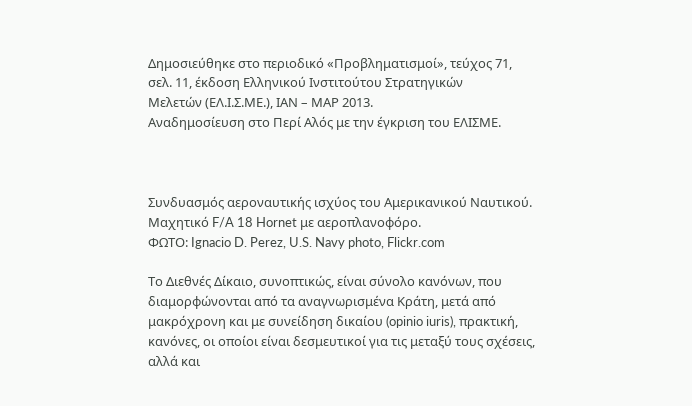Δημοσιεύθηκε στο περιοδικό «Προβληματισμοί», τεύχος 71,
σελ. 11, έκδοση Ελληνικού Ινστιτούτου Στρατηγικών
Μελετών (ΕΛ.Ι.Σ.ΜΕ.), ΙΑΝ – ΜΑΡ 2013.
Αναδημοσίευση στο Περί Αλός με την έγκριση του ΕΛΙΣΜΕ.



Συνδυασμός αεροναυτικής ισχύος του Αμερικανικού Ναυτικού.
Μαχητικό F/A 18 Hornet με αεροπλανοφόρο.
ΦΩΤΟ: Ignacio D. Perez, U.S. Navy photo, Flickr.com

Το Διεθνές Δίκαιο, συνοπτικώς, είναι σύνολο κανόνων, που διαμορφώνονται από τα αναγνωρισμένα Κράτη, μετά από μακρόχρονη και με συνείδηση δικαίου (opinio iuris), πρακτική, κανόνες, οι οποίοι είναι δεσμευτικοί για τις μεταξύ τους σχέσεις, αλλά και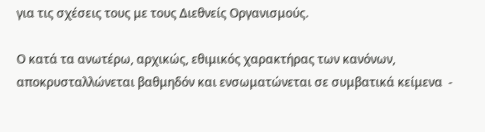για τις σχέσεις τους με τους Διεθνείς Οργανισμούς.

Ο κατά τα ανωτέρω, αρχικώς, εθιμικός χαρακτήρας των κανόνων, αποκρυσταλλώνεται βαθμηδόν και ενσωματώνεται σε συμβατικά κείμενα  -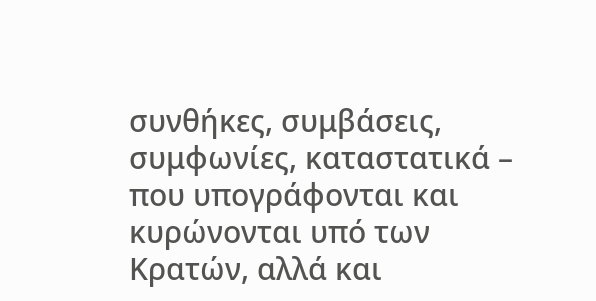συνθήκες, συμβάσεις, συμφωνίες, καταστατικά – που υπογράφονται και κυρώνονται υπό των Κρατών, αλλά και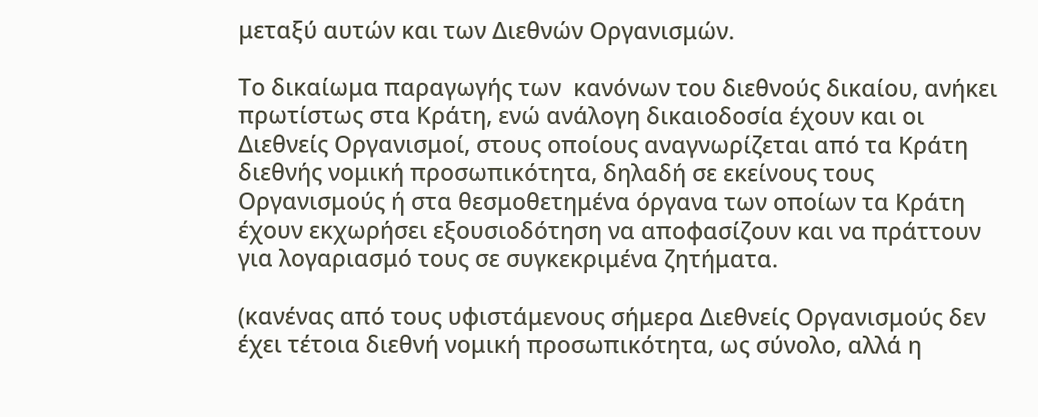μεταξύ αυτών και των Διεθνών Οργανισμών.

Το δικαίωμα παραγωγής των  κανόνων του διεθνούς δικαίου, ανήκει πρωτίστως στα Κράτη, ενώ ανάλογη δικαιοδοσία έχουν και οι Διεθνείς Οργανισμοί, στους οποίους αναγνωρίζεται από τα Κράτη διεθνής νομική προσωπικότητα, δηλαδή σε εκείνους τους Οργανισμούς ή στα θεσμοθετημένα όργανα των οποίων τα Κράτη έχουν εκχωρήσει εξουσιοδότηση να αποφασίζουν και να πράττουν για λογαριασμό τους σε συγκεκριμένα ζητήματα.

(κανένας από τους υφιστάμενους σήμερα Διεθνείς Οργανισμούς δεν έχει τέτοια διεθνή νομική προσωπικότητα, ως σύνολο, αλλά η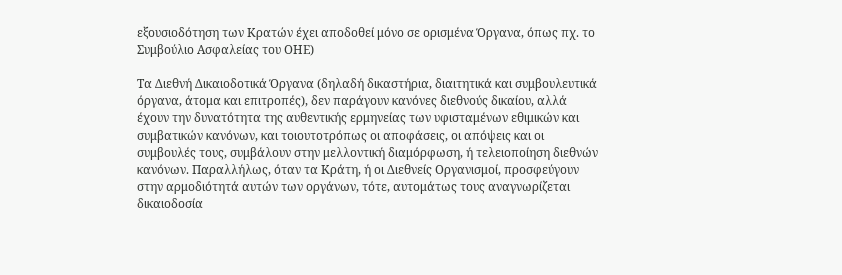εξουσιοδότηση των Κρατών έχει αποδοθεί μόνο σε ορισμένα Όργανα, όπως πχ. το Συμβούλιο Ασφαλείας του ΟΗΕ)

Τα Διεθνή Δικαιοδοτικά Όργανα (δηλαδή δικαστήρια, διαιτητικά και συμβουλευτικά όργανα, άτομα και επιτροπές), δεν παράγουν κανόνες διεθνούς δικαίου, αλλά έχουν την δυνατότητα της αυθεντικής ερμηνείας των υφισταμένων εθιμικών και συμβατικών κανόνων, και τοιουτοτρόπως οι αποφάσεις, οι απόψεις και οι συμβουλές τους, συμβάλουν στην μελλοντική διαμόρφωση, ή τελειοποίηση διεθνών κανόνων. Παραλλήλως, όταν τα Κράτη, ή οι Διεθνείς Οργανισμοί, προσφεύγουν στην αρμοδιότητά αυτών των οργάνων, τότε, αυτομάτως τους αναγνωρίζεται δικαιοδοσία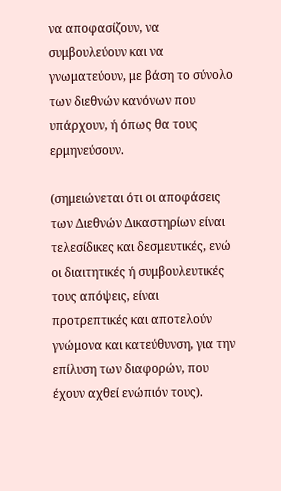να αποφασίζουν, να συμβουλεύουν και να γνωματεύουν, με βάση το σύνολο των διεθνών κανόνων που υπάρχουν, ή όπως θα τους ερμηνεύσουν.

(σημειώνεται ότι οι αποφάσεις των Διεθνών Δικαστηρίων είναι τελεσίδικες και δεσμευτικές, ενώ οι διαιτητικές ή συμβουλευτικές τους απόψεις, είναι προτρεπτικές και αποτελούν γνώμονα και κατεύθυνση, για την επίλυση των διαφορών, που έχουν αχθεί ενώπιόν τους).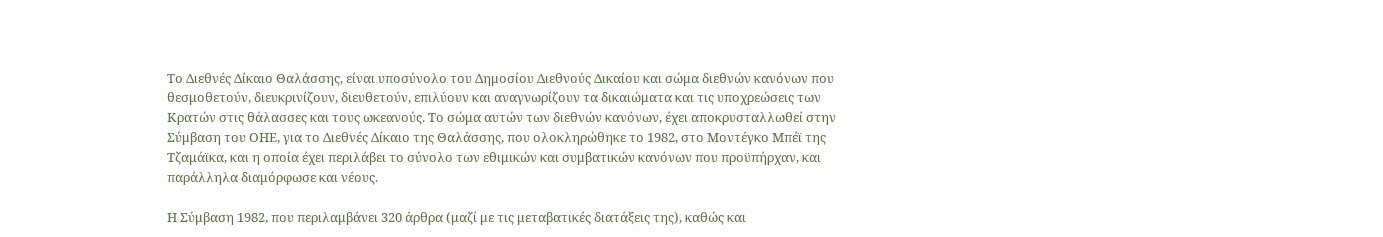Το Διεθνές Δίκαιο Θαλάσσης, είναι υποσύνολο του Δημοσίου Διεθνούς Δικαίου και σώμα διεθνών κανόνων που θεσμοθετούν, διευκρινίζουν, διευθετούν, επιλύουν και αναγνωρίζουν τα δικαιώματα και τις υποχρεώσεις των Κρατών στις θάλασσες και τους ωκεανούς. Το σώμα αυτών των διεθνών κανόνων, έχει αποκρυσταλλωθεί στην Σύμβαση του ΟΗΕ, για το Διεθνές Δίκαιο της Θαλάσσης, που ολοκληρώθηκε το 1982, στο Μοντέγκο Μπέϊ της Τζαμάϊκα, και η οποία έχει περιλάβει το σύνολο των εθιμικών και συμβατικών κανόνων που προϋπήρχαν, και παράλληλα διαμόρφωσε και νέους.

Η Σύμβαση 1982, που περιλαμβάνει 320 άρθρα (μαζί με τις μεταβατικές διατάξεις της), καθώς και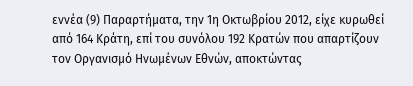εννέα (9) Παραρτήματα, την 1η Οκτωβρίου 2012, είχε κυρωθεί από 164 Κράτη, επί του συνόλου 192 Κρατών που απαρτίζουν τον Οργανισμό Ηνωμένων Εθνών, αποκτώντας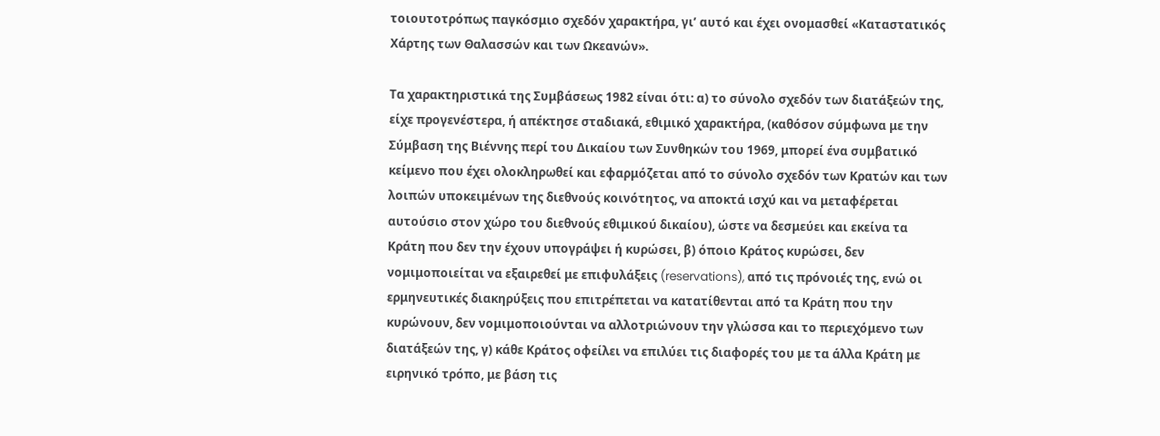τοιουτοτρόπως παγκόσμιο σχεδόν χαρακτήρα, γι’ αυτό και έχει ονομασθεί «Καταστατικός Χάρτης των Θαλασσών και των Ωκεανών».

Τα χαρακτηριστικά της Συμβάσεως 1982 είναι ότι: α) το σύνολο σχεδόν των διατάξεών της, είχε προγενέστερα, ή απέκτησε σταδιακά, εθιμικό χαρακτήρα, (καθόσον σύμφωνα με την Σύμβαση της Βιέννης περί του Δικαίου των Συνθηκών του 1969, μπορεί ένα συμβατικό κείμενο που έχει ολοκληρωθεί και εφαρμόζεται από το σύνολο σχεδόν των Κρατών και των λοιπών υποκειμένων της διεθνούς κοινότητος, να αποκτά ισχύ και να μεταφέρεται αυτούσιο στον χώρο του διεθνούς εθιμικού δικαίου), ώστε να δεσμεύει και εκείνα τα Κράτη που δεν την έχουν υπογράψει ή κυρώσει, β) όποιο Κράτος κυρώσει, δεν νομιμοποιείται να εξαιρεθεί με επιφυλάξεις (reservations), από τις πρόνοιές της, ενώ οι ερμηνευτικές διακηρύξεις που επιτρέπεται να κατατίθενται από τα Κράτη που την κυρώνουν, δεν νομιμοποιούνται να αλλοτριώνουν την γλώσσα και το περιεχόμενο των διατάξεών της, γ) κάθε Κράτος οφείλει να επιλύει τις διαφορές του με τα άλλα Κράτη με ειρηνικό τρόπο, με βάση τις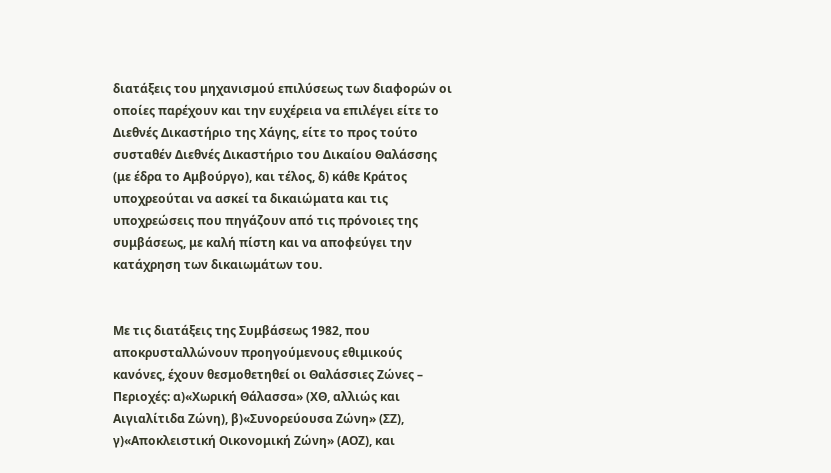διατάξεις του μηχανισμού επιλύσεως των διαφορών οι οποίες παρέχουν και την ευχέρεια να επιλέγει είτε το Διεθνές Δικαστήριο της Χάγης, είτε το προς τούτο συσταθέν Διεθνές Δικαστήριο του Δικαίου Θαλάσσης (με έδρα το Αμβούργο), και τέλος, δ) κάθε Κράτος υποχρεούται να ασκεί τα δικαιώματα και τις υποχρεώσεις που πηγάζουν από τις πρόνοιες της συμβάσεως, με καλή πίστη και να αποφεύγει την κατάχρηση των δικαιωμάτων του.


Με τις διατάξεις της Συμβάσεως 1982, που αποκρυσταλλώνουν προηγούμενους εθιμικούς κανόνες, έχουν θεσμοθετηθεί οι Θαλάσσιες Ζώνες – Περιοχές: α)«Χωρική Θάλασσα» (ΧΘ, αλλιώς και Αιγιαλίτιδα Ζώνη), β)«Συνορεύουσα Ζώνη» (ΣΖ), γ)«Αποκλειστική Οικονομική Ζώνη» (ΑΟΖ), και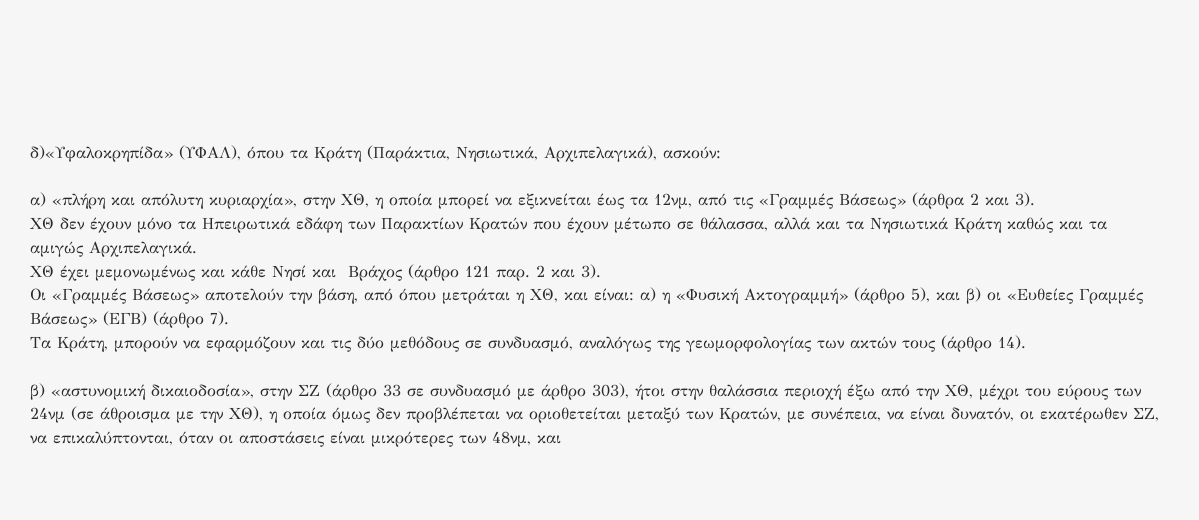δ)«Υφαλοκρηπίδα» (ΥΦΑΛ), όπου τα Κράτη (Παράκτια, Νησιωτικά, Αρχιπελαγικά), ασκούν:

α) «πλήρη και απόλυτη κυριαρχία», στην ΧΘ, η οποία μπορεί να εξικνείται έως τα 12νμ, από τις «Γραμμές Βάσεως» (άρθρα 2 και 3).
ΧΘ δεν έχουν μόνο τα Ηπειρωτικά εδάφη των Παρακτίων Κρατών που έχουν μέτωπο σε θάλασσα, αλλά και τα Νησιωτικά Κράτη καθώς και τα αμιγώς Αρχιπελαγικά.
ΧΘ έχει μεμονωμένως και κάθε Νησί και  Βράχος (άρθρο 121 παρ. 2 και 3).
Οι «Γραμμές Βάσεως» αποτελούν την βάση, από όπου μετράται η ΧΘ, και είναι: α) η «Φυσική Ακτογραμμή» (άρθρο 5), και β) οι «Ευθείες Γραμμές Βάσεως» (ΕΓΒ) (άρθρο 7).
Τα Κράτη, μπορούν να εφαρμόζουν και τις δύο μεθόδους σε συνδυασμό, αναλόγως της γεωμορφολογίας των ακτών τους (άρθρο 14).

β) «αστυνομική δικαιοδοσία», στην ΣΖ (άρθρο 33 σε συνδυασμό με άρθρο 303), ήτοι στην θαλάσσια περιοχή έξω από την ΧΘ, μέχρι του εύρους των 24νμ (σε άθροισμα με την ΧΘ), η οποία όμως δεν προβλέπεται να οριοθετείται μεταξύ των Κρατών, με συνέπεια, να είναι δυνατόν, οι εκατέρωθεν ΣΖ, να επικαλύπτονται, όταν οι αποστάσεις είναι μικρότερες των 48νμ, και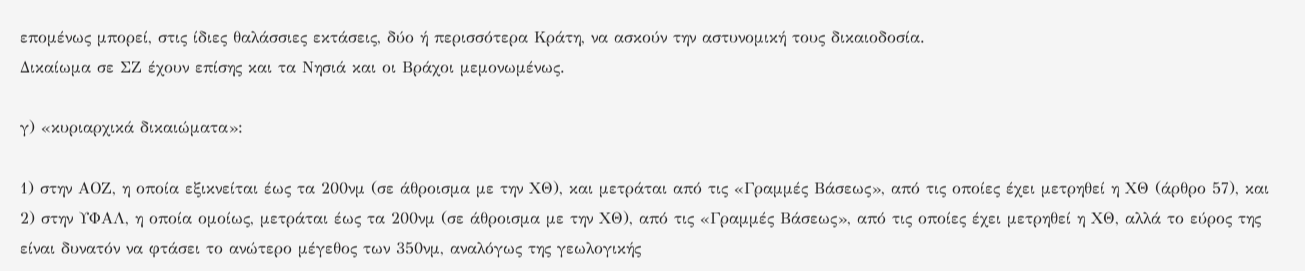επομένως μπορεί, στις ίδιες θαλάσσιες εκτάσεις, δύο ή περισσότερα Κράτη, να ασκούν την αστυνομική τους δικαιοδοσία.
Δικαίωμα σε ΣΖ έχουν επίσης και τα Νησιά και οι Βράχοι μεμονωμένως.

γ) «κυριαρχικά δικαιώματα»:

1) στην ΑΟΖ, η οποία εξικνείται έως τα 200νμ (σε άθροισμα με την ΧΘ), και μετράται από τις «Γραμμές Βάσεως», από τις οποίες έχει μετρηθεί η ΧΘ (άρθρο 57), και
2) στην ΥΦΑΛ, η οποία ομοίως, μετράται έως τα 200νμ (σε άθροισμα με την ΧΘ), από τις «Γραμμές Βάσεως», από τις οποίες έχει μετρηθεί η ΧΘ, αλλά το εύρος της είναι δυνατόν να φτάσει το ανώτερο μέγεθος των 350νμ, αναλόγως της γεωλογικής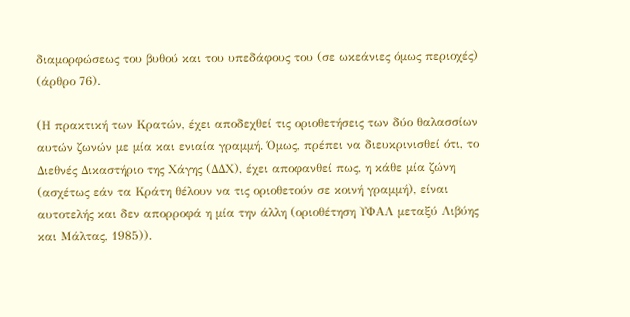διαμορφώσεως του βυθού και του υπεδάφους του (σε ωκεάνιες όμως περιοχές) (άρθρο 76).

(Η πρακτική των Κρατών, έχει αποδεχθεί τις οριοθετήσεις των δύο θαλασσίων αυτών ζωνών με μία και ενιαία γραμμή. Όμως, πρέπει να διευκρινισθεί ότι, το Διεθνές Δικαστήριο της Χάγης (ΔΔΧ), έχει αποφανθεί πως, η κάθε μία ζώνη (ασχέτως εάν τα Κράτη θέλουν να τις οριοθετούν σε κοινή γραμμή), είναι αυτοτελής και δεν απορροφά η μία την άλλη (οριοθέτηση ΥΦΑΛ μεταξύ Λιβύης και Μάλτας, 1985)).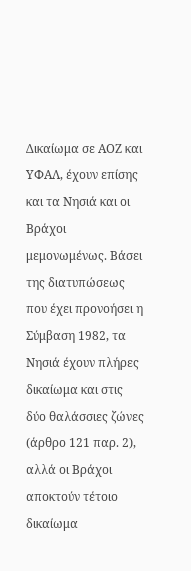Δικαίωμα σε ΑΟΖ και ΥΦΑΛ, έχουν επίσης και τα Νησιά και οι Βράχοι μεμονωμένως. Βάσει της διατυπώσεως που έχει προνοήσει η Σύμβαση 1982, τα Νησιά έχουν πλήρες δικαίωμα και στις δύο θαλάσσιες ζώνες (άρθρο 121 παρ. 2), αλλά οι Βράχοι αποκτούν τέτοιο δικαίωμα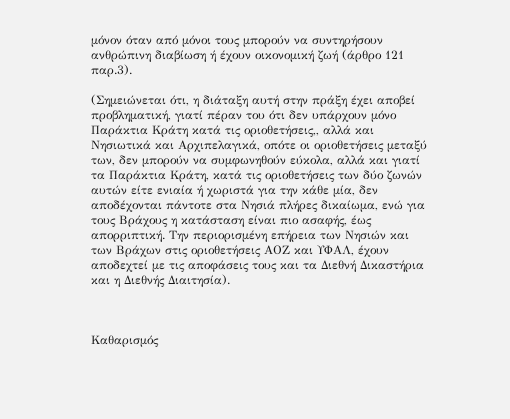μόνον όταν από μόνοι τους μπορούν να συντηρήσουν ανθρώπινη διαβίωση ή έχουν οικονομική ζωή (άρθρο 121 παρ.3).

(Σημειώνεται ότι, η διάταξη αυτή στην πράξη έχει αποβεί προβληματική, γιατί πέραν του ότι δεν υπάρχουν μόνο Παράκτια Κράτη κατά τις οριοθετήσεις,, αλλά και Νησιωτικά και Αρχιπελαγικά, οπότε οι οριοθετήσεις μεταξύ των, δεν μπορούν να συμφωνηθούν εύκολα, αλλά και γιατί τα Παράκτια Κράτη, κατά τις οριοθετήσεις των δύο ζωνών αυτών είτε ενιαία ή χωριστά για την κάθε μία, δεν αποδέχονται πάντοτε στα Νησιά πλήρες δικαίωμα, ενώ για τους Βράχους η κατάσταση είναι πιο ασαφής, έως απορριπτική. Την περιορισμένη επήρεια των Νησιών και των Βράχων στις οριοθετήσεις ΑΟΖ και ΥΦΑΛ, έχουν αποδεχτεί με τις αποφάσεις τους και τα Διεθνή Δικαστήρια και η Διεθνής Διαιτησία).



Καθαρισμός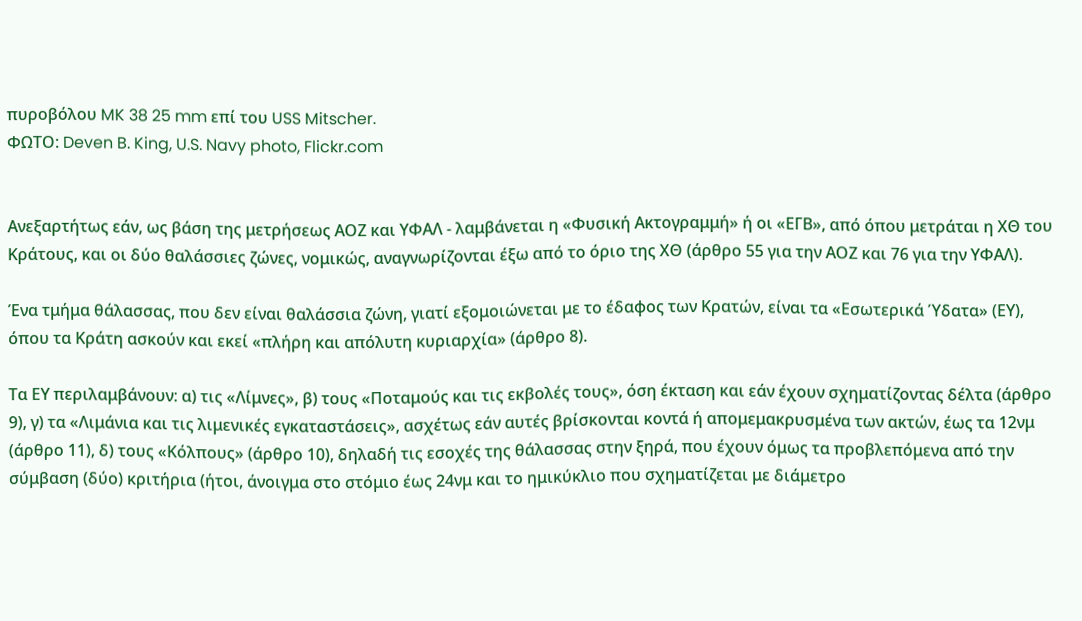πυροβόλου MK 38 25 mm επί του USS Mitscher.
ΦΩΤΟ: Deven B. King, U.S. Navy photo, Flickr.com


Ανεξαρτήτως εάν, ως βάση της μετρήσεως ΑΟΖ και ΥΦΑΛ - λαμβάνεται η «Φυσική Ακτογραμμή» ή οι «ΕΓΒ», από όπου μετράται η ΧΘ του Κράτους, και οι δύο θαλάσσιες ζώνες, νομικώς, αναγνωρίζονται έξω από το όριο της ΧΘ (άρθρο 55 για την ΑΟΖ και 76 για την ΥΦΑΛ).

Ένα τμήμα θάλασσας, που δεν είναι θαλάσσια ζώνη, γιατί εξομοιώνεται με το έδαφος των Κρατών, είναι τα «Εσωτερικά Ύδατα» (ΕΥ), όπου τα Κράτη ασκούν και εκεί «πλήρη και απόλυτη κυριαρχία» (άρθρο 8).

Τα ΕΥ περιλαμβάνουν: α) τις «Λίμνες», β) τους «Ποταμούς και τις εκβολές τους», όση έκταση και εάν έχουν σχηματίζοντας δέλτα (άρθρο 9), γ) τα «Λιμάνια και τις λιμενικές εγκαταστάσεις», ασχέτως εάν αυτές βρίσκονται κοντά ή απομεμακρυσμένα των ακτών, έως τα 12νμ (άρθρο 11), δ) τους «Κόλπους» (άρθρο 10), δηλαδή τις εσοχές της θάλασσας στην ξηρά, που έχουν όμως τα προβλεπόμενα από την σύμβαση (δύο) κριτήρια (ήτοι, άνοιγμα στο στόμιο έως 24νμ και το ημικύκλιο που σχηματίζεται με διάμετρο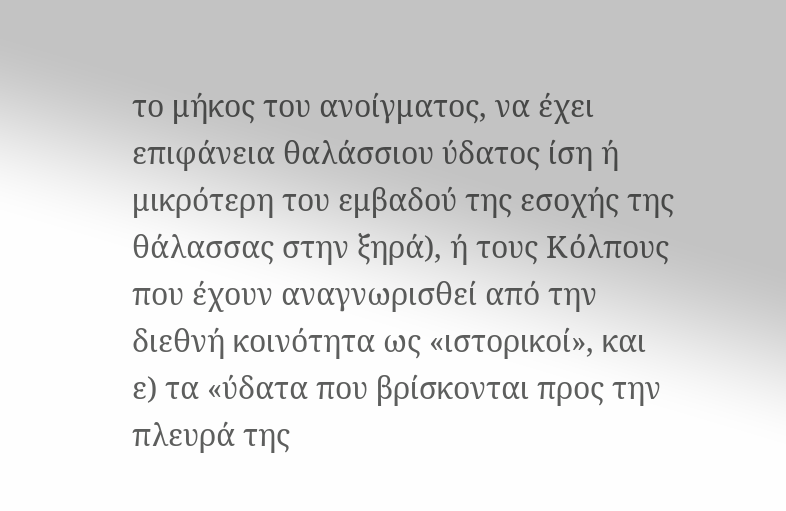το μήκος του ανοίγματος, να έχει επιφάνεια θαλάσσιου ύδατος ίση ή μικρότερη του εμβαδού της εσοχής της θάλασσας στην ξηρά), ή τους Κόλπους που έχουν αναγνωρισθεί από την διεθνή κοινότητα ως «ιστορικοί», και ε) τα «ύδατα που βρίσκονται προς την πλευρά της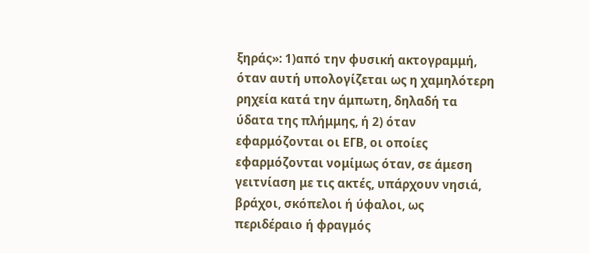ξηράς»: 1)από την φυσική ακτογραμμή, όταν αυτή υπολογίζεται ως η χαμηλότερη ρηχεία κατά την άμπωτη, δηλαδή τα ύδατα της πλήμμης, ή 2) όταν εφαρμόζονται οι ΕΓΒ, οι οποίες εφαρμόζονται νομίμως όταν, σε άμεση γειτνίαση με τις ακτές, υπάρχουν νησιά, βράχοι, σκόπελοι ή ύφαλοι, ως περιδέραιο ή φραγμός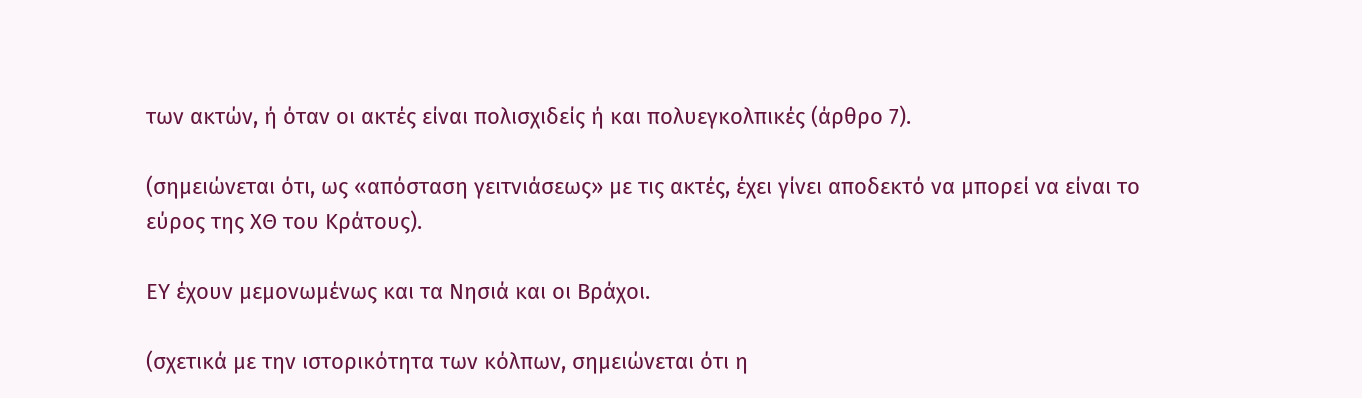των ακτών, ή όταν οι ακτές είναι πολισχιδείς ή και πολυεγκολπικές (άρθρο 7).

(σημειώνεται ότι, ως «απόσταση γειτνιάσεως» με τις ακτές, έχει γίνει αποδεκτό να μπορεί να είναι το εύρος της ΧΘ του Κράτους).

ΕΥ έχουν μεμονωμένως και τα Νησιά και οι Βράχοι.

(σχετικά με την ιστορικότητα των κόλπων, σημειώνεται ότι η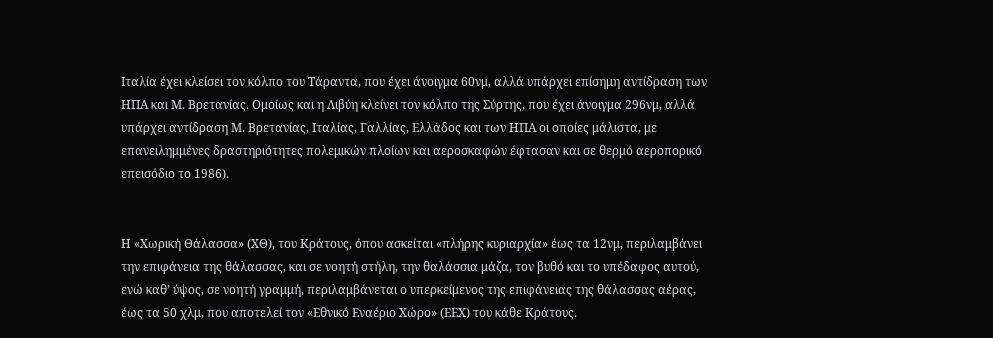Ιταλία έχει κλείσει τον κόλπο του Τάραντα, που έχει άνοιγμα 60νμ, αλλά υπάρχει επίσημη αντίδραση των ΗΠΑ και Μ. Βρετανίας. Ομοίως και η Λιβύη κλείνει τον κόλπο της Σύρτης, που έχει άνοιγμα 296νμ, αλλά υπάρχει αντίδραση Μ. Βρετανίας, Ιταλίας, Γαλλίας, Ελλάδος και των ΗΠΑ οι οποίες μάλιστα, με επανειλημμένες δραστηριότητες πολεμικών πλοίων και αεροσκαφών έφτασαν και σε θερμό αεροπορικό επεισόδιο το 1986).


Η «Χωρική Θάλασσα» (ΧΘ), του Κράτους, όπου ασκείται «πλήρης κυριαρχία» έως τα 12νμ, περιλαμβάνει την επιφάνεια της θάλασσας, και σε νοητή στήλη, την θαλάσσια μάζα, τον βυθό και το υπέδαφος αυτού, ενώ καθ’ ύψος, σε νοητή γραμμή, περιλαμβάνεται ο υπερκείμενος της επιφάνειας της θάλασσας αέρας, έως τα 50 χλμ, που αποτελεί τον «Εθνικό Εναέριο Χώρο» (ΕΕΧ) του κάθε Κράτους.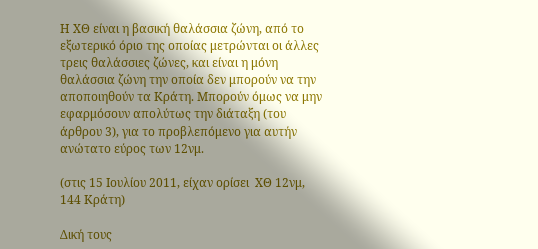Η ΧΘ είναι η βασική θαλάσσια ζώνη, από το εξωτερικό όριο της οποίας μετρώνται οι άλλες τρεις θαλάσσιες ζώνες, και είναι η μόνη θαλάσσια ζώνη την οποία δεν μπορούν να την αποποιηθούν τα Κράτη. Μπορούν όμως να μην εφαρμόσουν απολύτως την διάταξη (του άρθρου 3), για το προβλεπόμενο για αυτήν ανώτατο εύρος των 12νμ.

(στις 15 Ιουλίου 2011, είχαν ορίσει  ΧΘ 12νμ, 144 Κράτη)

Δική τους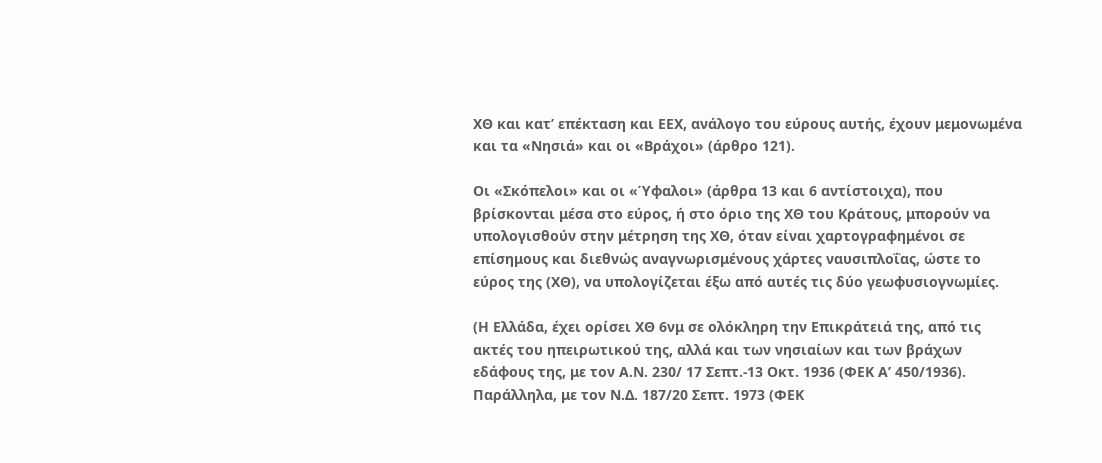ΧΘ και κατ’ επέκταση και ΕΕΧ, ανάλογο του εύρους αυτής, έχουν μεμονωμένα και τα «Νησιά» και οι «Βράχοι» (άρθρο 121).

Οι «Σκόπελοι» και οι «Ύφαλοι» (άρθρα 13 και 6 αντίστοιχα), που βρίσκονται μέσα στο εύρος, ή στο όριο της ΧΘ του Κράτους, μπορούν να υπολογισθούν στην μέτρηση της ΧΘ, όταν είναι χαρτογραφημένοι σε επίσημους και διεθνώς αναγνωρισμένους χάρτες ναυσιπλοΐας, ώστε το εύρος της (ΧΘ), να υπολογίζεται έξω από αυτές τις δύο γεωφυσιογνωμίες.

(Η Ελλάδα, έχει ορίσει ΧΘ 6νμ σε ολόκληρη την Επικράτειά της, από τις ακτές του ηπειρωτικού της, αλλά και των νησιαίων και των βράχων εδάφους της, με τον Α.Ν. 230/ 17 Σεπτ.-13 Οκτ. 1936 (ΦΕΚ Α’ 450/1936). Παράλληλα, με τον Ν.Δ. 187/20 Σεπτ. 1973 (ΦΕΚ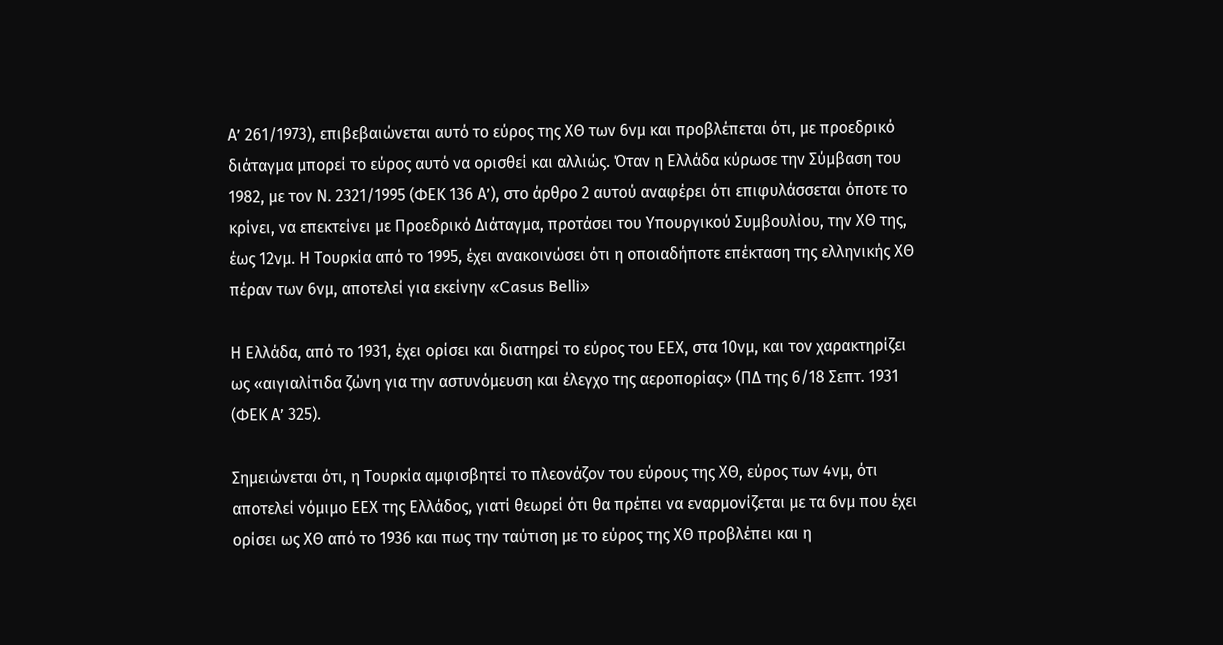Α’ 261/1973), επιβεβαιώνεται αυτό το εύρος της XΘ των 6νμ και προβλέπεται ότι, με προεδρικό διάταγμα μπορεί το εύρος αυτό να ορισθεί και αλλιώς. Όταν η Ελλάδα κύρωσε την Σύμβαση του 1982, με τον Ν. 2321/1995 (ΦΕΚ 136 Α’), στο άρθρο 2 αυτού αναφέρει ότι επιφυλάσσεται όποτε το κρίνει, να επεκτείνει με Προεδρικό Διάταγμα, προτάσει του Υπουργικού Συμβουλίου, την ΧΘ της, έως 12νμ. Η Τουρκία από το 1995, έχει ανακοινώσει ότι η οποιαδήποτε επέκταση της ελληνικής ΧΘ πέραν των 6νμ, αποτελεί για εκείνην «Casus Belli»

Η Ελλάδα, από το 1931, έχει ορίσει και διατηρεί το εύρος του ΕΕΧ, στα 10νμ, και τον χαρακτηρίζει ως «αιγιαλίτιδα ζώνη για την αστυνόμευση και έλεγχο της αεροπορίας» (ΠΔ της 6/18 Σεπτ. 1931 (ΦΕΚ Α’ 325).

Σημειώνεται ότι, η Τουρκία αμφισβητεί το πλεονάζον του εύρους της ΧΘ, εύρος των 4νμ, ότι αποτελεί νόμιμο ΕΕΧ της Ελλάδος, γιατί θεωρεί ότι θα πρέπει να εναρμονίζεται με τα 6νμ που έχει ορίσει ως ΧΘ από το 1936 και πως την ταύτιση με το εύρος της ΧΘ προβλέπει και η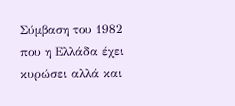Σύμβαση του 1982 που η Ελλάδα έχει κυρώσει αλλά και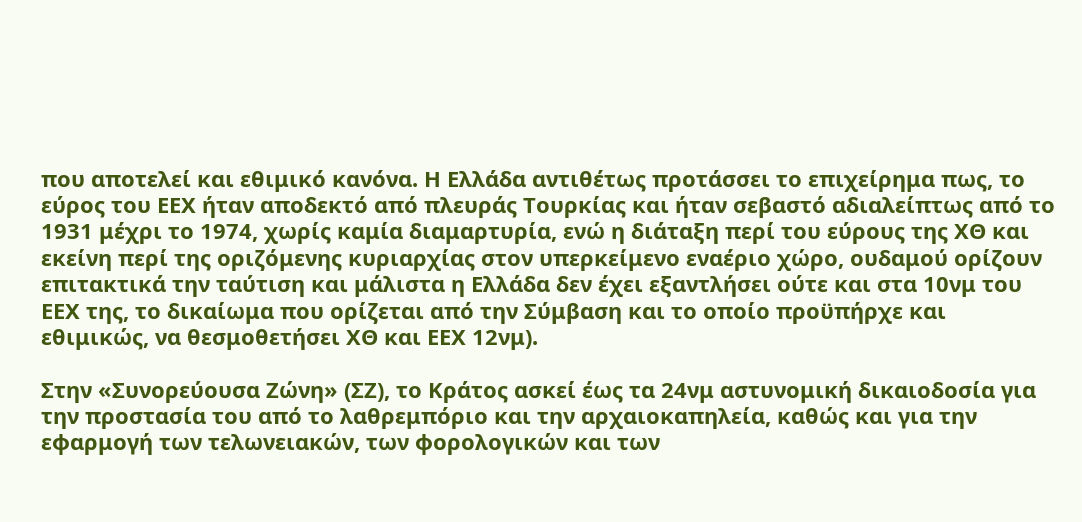που αποτελεί και εθιμικό κανόνα. Η Ελλάδα αντιθέτως προτάσσει το επιχείρημα πως, το εύρος του ΕΕΧ ήταν αποδεκτό από πλευράς Τουρκίας και ήταν σεβαστό αδιαλείπτως από το 1931 μέχρι το 1974, χωρίς καμία διαμαρτυρία, ενώ η διάταξη περί του εύρους της ΧΘ και εκείνη περί της οριζόμενης κυριαρχίας στον υπερκείμενο εναέριο χώρο, ουδαμού ορίζουν επιτακτικά την ταύτιση και μάλιστα η Ελλάδα δεν έχει εξαντλήσει ούτε και στα 10νμ του ΕΕΧ της, το δικαίωμα που ορίζεται από την Σύμβαση και το οποίο προϋπήρχε και εθιμικώς, να θεσμοθετήσει ΧΘ και ΕΕΧ 12νμ).

Στην «Συνορεύουσα Ζώνη» (ΣΖ), το Κράτος ασκεί έως τα 24νμ αστυνομική δικαιοδοσία για την προστασία του από το λαθρεμπόριο και την αρχαιοκαπηλεία, καθώς και για την εφαρμογή των τελωνειακών, των φορολογικών και των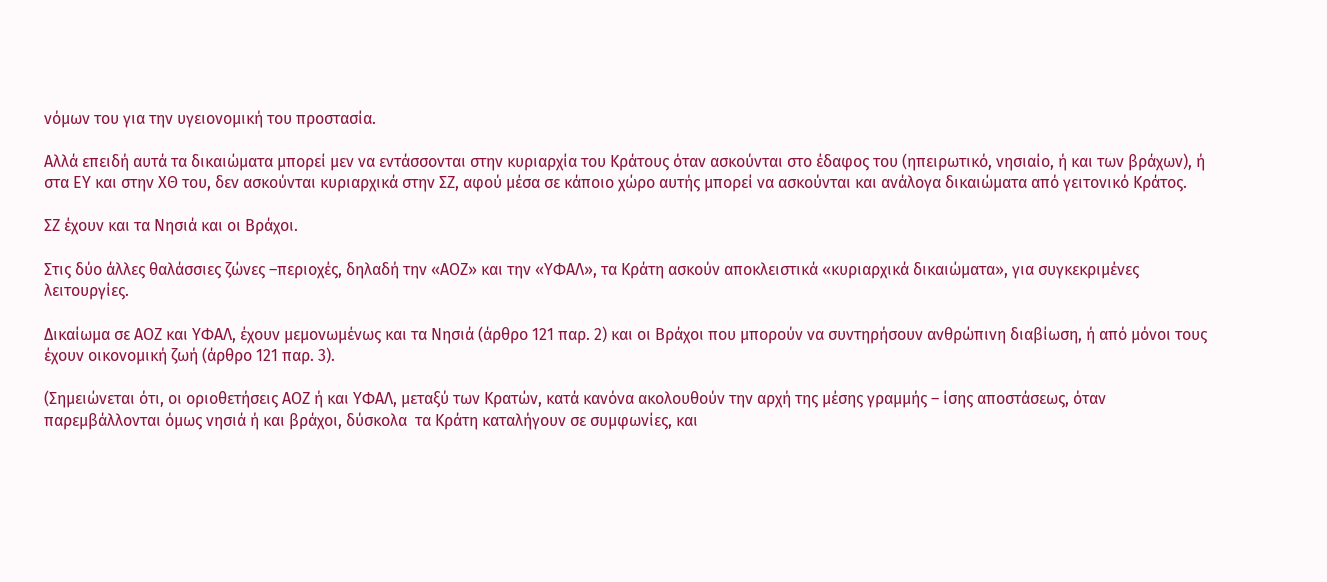νόμων του για την υγειονομική του προστασία.

Αλλά επειδή αυτά τα δικαιώματα μπορεί μεν να εντάσσονται στην κυριαρχία του Κράτους όταν ασκούνται στο έδαφος του (ηπειρωτικό, νησιαίο, ή και των βράχων), ή στα ΕΥ και στην ΧΘ του, δεν ασκούνται κυριαρχικά στην ΣΖ, αφού μέσα σε κάποιο χώρο αυτής μπορεί να ασκούνται και ανάλογα δικαιώματα από γειτονικό Κράτος.

ΣΖ έχουν και τα Νησιά και οι Βράχοι.

Στις δύο άλλες θαλάσσιες ζώνες –περιοχές, δηλαδή την «ΑΟΖ» και την «ΥΦΑΛ», τα Κράτη ασκούν αποκλειστικά «κυριαρχικά δικαιώματα», για συγκεκριμένες λειτουργίες.

Δικαίωμα σε ΑΟΖ και ΥΦΑΛ, έχουν μεμονωμένως και τα Νησιά (άρθρο 121 παρ. 2) και οι Βράχοι που μπορούν να συντηρήσουν ανθρώπινη διαβίωση, ή από μόνοι τους έχουν οικονομική ζωή (άρθρο 121 παρ. 3).

(Σημειώνεται ότι, οι οριοθετήσεις ΑΟΖ ή και ΥΦΑΛ, μεταξύ των Κρατών, κατά κανόνα ακολουθούν την αρχή της μέσης γραμμής – ίσης αποστάσεως, όταν παρεμβάλλονται όμως νησιά ή και βράχοι, δύσκολα  τα Κράτη καταλήγουν σε συμφωνίες, και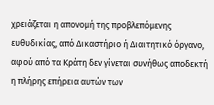χρειάζεται η απονομή της προβλεπόμενης ευθυδικίας, από Δικαστήριο ή Διαιτητικό όργανο, αφού από τα Κράτη δεν γίνεται συνήθως αποδεκτή η πλήρης επήρεια αυτών των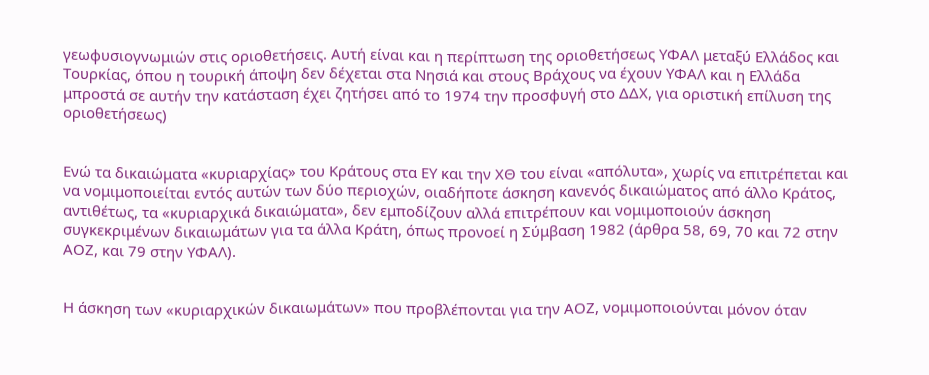γεωφυσιογνωμιών στις οριοθετήσεις. Αυτή είναι και η περίπτωση της οριοθετήσεως ΥΦΑΛ μεταξύ Ελλάδος και Τουρκίας, όπου η τουρική άποψη δεν δέχεται στα Νησιά και στους Βράχους να έχουν ΥΦΑΛ και η Ελλάδα μπροστά σε αυτήν την κατάσταση έχει ζητήσει από το 1974 την προσφυγή στο ΔΔΧ, για οριστική επίλυση της οριοθετήσεως)


Ενώ τα δικαιώματα «κυριαρχίας» του Κράτους στα ΕΥ και την ΧΘ του είναι «απόλυτα», χωρίς να επιτρέπεται και να νομιμοποιείται εντός αυτών των δύο περιοχών, οιαδήποτε άσκηση κανενός δικαιώματος από άλλο Κράτος, αντιθέτως, τα «κυριαρχικά δικαιώματα», δεν εμποδίζουν αλλά επιτρέπουν και νομιμοποιούν άσκηση συγκεκριμένων δικαιωμάτων για τα άλλα Κράτη, όπως προνοεί η Σύμβαση 1982 (άρθρα 58, 69, 70 και 72 στην ΑΟΖ, και 79 στην ΥΦΑΛ).


Η άσκηση των «κυριαρχικών δικαιωμάτων» που προβλέπονται για την ΑΟΖ, νομιμοποιούνται μόνον όταν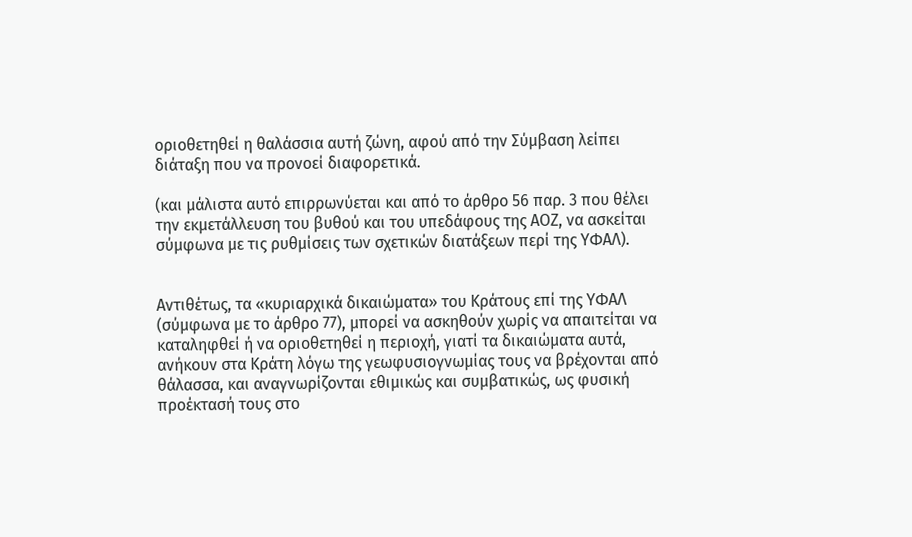οριοθετηθεί η θαλάσσια αυτή ζώνη, αφού από την Σύμβαση λείπει διάταξη που να προνοεί διαφορετικά.

(και μάλιστα αυτό επιρρωνύεται και από το άρθρο 56 παρ. 3 που θέλει την εκμετάλλευση του βυθού και του υπεδάφους της ΑΟΖ, να ασκείται σύμφωνα με τις ρυθμίσεις των σχετικών διατάξεων περί της ΥΦΑΛ).


Αντιθέτως, τα «κυριαρχικά δικαιώματα» του Κράτους επί της ΥΦΑΛ (σύμφωνα με το άρθρο 77), μπορεί να ασκηθούν χωρίς να απαιτείται να καταληφθεί ή να οριοθετηθεί η περιοχή, γιατί τα δικαιώματα αυτά, ανήκουν στα Κράτη λόγω της γεωφυσιογνωμίας τους να βρέχονται από θάλασσα, και αναγνωρίζονται εθιμικώς και συμβατικώς, ως φυσική προέκτασή τους στο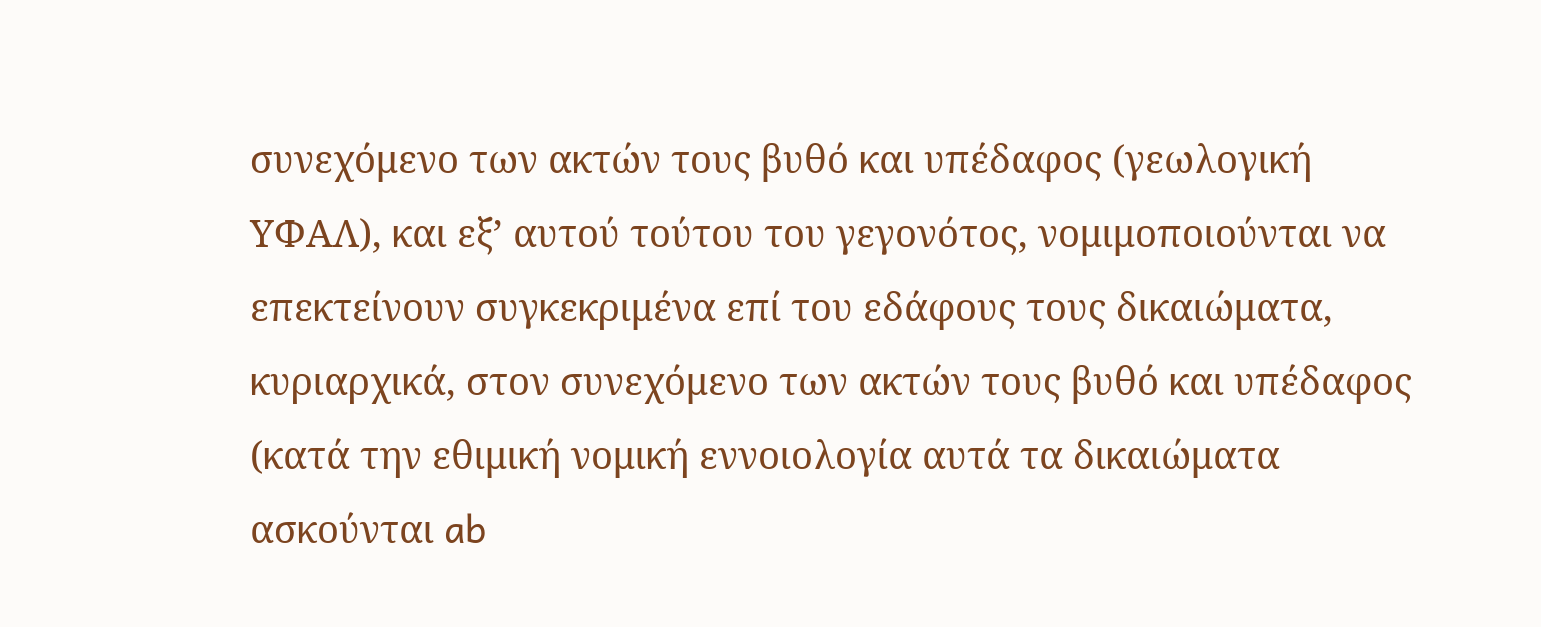συνεχόμενο των ακτών τους βυθό και υπέδαφος (γεωλογική ΥΦΑΛ), και εξ’ αυτού τούτου του γεγονότος, νομιμοποιούνται να επεκτείνουν συγκεκριμένα επί του εδάφους τους δικαιώματα, κυριαρχικά, στον συνεχόμενο των ακτών τους βυθό και υπέδαφος (κατά την εθιμική νομική εννοιολογία αυτά τα δικαιώματα ασκούνται ab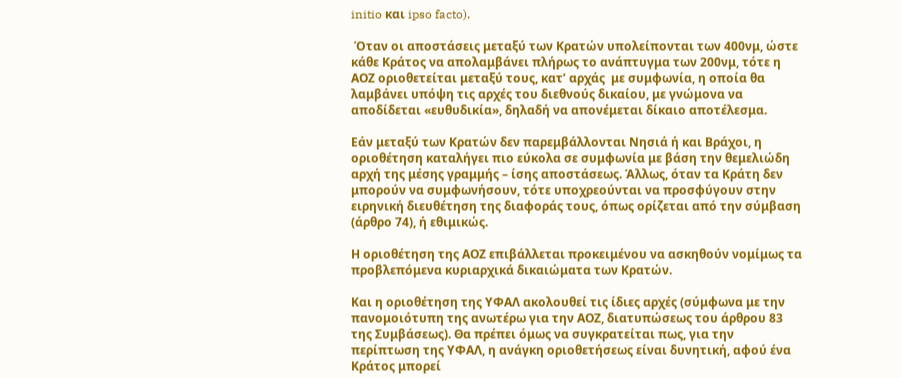initio και ipso facto).

 Όταν οι αποστάσεις μεταξύ των Κρατών υπολείπονται των 400νμ, ώστε κάθε Κράτος να απολαμβάνει πλήρως το ανάπτυγμα των 200νμ, τότε η ΑΟΖ οριοθετείται μεταξύ τους, κατ’ αρχάς  με συμφωνία, η οποία θα λαμβάνει υπόψη τις αρχές του διεθνούς δικαίου, με γνώμονα να αποδίδεται «ευθυδικία», δηλαδή να απονέμεται δίκαιο αποτέλεσμα.

Εάν μεταξύ των Κρατών δεν παρεμβάλλονται Νησιά ή και Βράχοι, η οριοθέτηση καταλήγει πιο εύκολα σε συμφωνία με βάση την θεμελιώδη αρχή της μέσης γραμμής – ίσης αποστάσεως. Άλλως, όταν τα Κράτη δεν μπορούν να συμφωνήσουν, τότε υποχρεούνται να προσφύγουν στην ειρηνική διευθέτηση της διαφοράς τους, όπως ορίζεται από την σύμβαση (άρθρο 74), ή εθιμικώς.

Η οριοθέτηση της ΑΟΖ επιβάλλεται προκειμένου να ασκηθούν νομίμως τα προβλεπόμενα κυριαρχικά δικαιώματα των Κρατών.

Και η οριοθέτηση της ΥΦΑΛ ακολουθεί τις ίδιες αρχές (σύμφωνα με την πανομοιότυπη της ανωτέρω για την ΑΟΖ, διατυπώσεως του άρθρου 83 της Συμβάσεως). Θα πρέπει όμως να συγκρατείται πως, για την περίπτωση της ΥΦΑΛ, η ανάγκη οριοθετήσεως είναι δυνητική, αφού ένα Κράτος μπορεί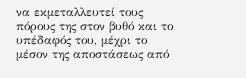να εκμεταλλευτεί τους πόρους της στον βυθό και το υπέδαφός του, μέχρι το μέσον της αποστάσεως από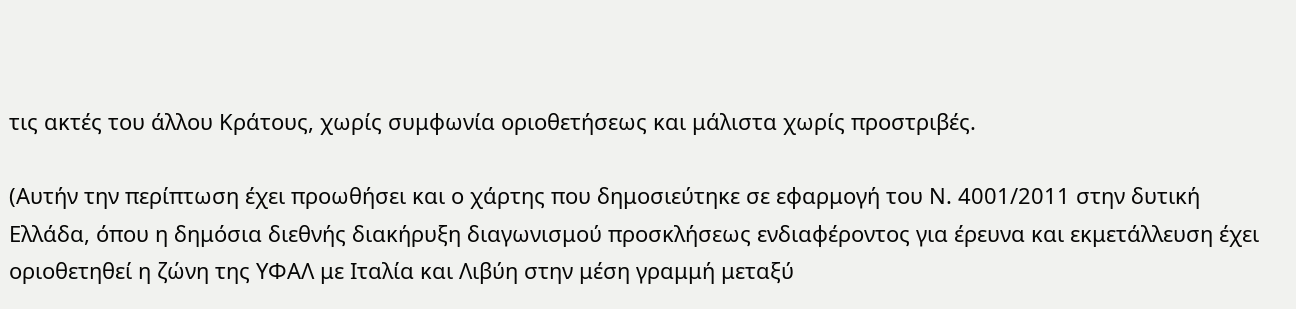τις ακτές του άλλου Κράτους, χωρίς συμφωνία οριοθετήσεως και μάλιστα χωρίς προστριβές.

(Αυτήν την περίπτωση έχει προωθήσει και ο χάρτης που δημοσιεύτηκε σε εφαρμογή του Ν. 4001/2011 στην δυτική Ελλάδα, όπου η δημόσια διεθνής διακήρυξη διαγωνισμού προσκλήσεως ενδιαφέροντος για έρευνα και εκμετάλλευση έχει οριοθετηθεί η ζώνη της ΥΦΑΛ με Ιταλία και Λιβύη στην μέση γραμμή μεταξύ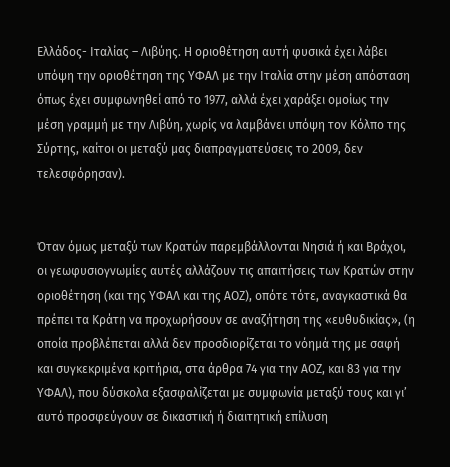Ελλάδος- Ιταλίας – Λιβύης. Η οριοθέτηση αυτή φυσικά έχει λάβει υπόψη την οριοθέτηση της ΥΦΑΛ με την Ιταλία στην μέση απόσταση όπως έχει συμφωνηθεί από το 1977, αλλά έχει χαράξει ομοίως την μέση γραμμή με την Λιβύη, χωρίς να λαμβάνει υπόψη τον Κόλπο της Σύρτης, καίτοι οι μεταξύ μας διαπραγματεύσεις το 2009, δεν τελεσφόρησαν).


Όταν όμως μεταξύ των Κρατών παρεμβάλλονται Νησιά ή και Βράχοι, οι γεωφυσιογνωμίες αυτές αλλάζουν τις απαιτήσεις των Κρατών στην οριοθέτηση (και της ΥΦΑΛ και της ΑΟΖ), οπότε τότε, αναγκαστικά θα πρέπει τα Κράτη να προχωρήσουν σε αναζήτηση της «ευθυδικίας», (η οποία προβλέπεται αλλά δεν προσδιορίζεται το νόημά της με σαφή και συγκεκριμένα κριτήρια, στα άρθρα 74 για την ΑΟΖ, και 83 για την ΥΦΑΛ), που δύσκολα εξασφαλίζεται με συμφωνία μεταξύ τους και γι’ αυτό προσφεύγουν σε δικαστική ή διαιτητική επίλυση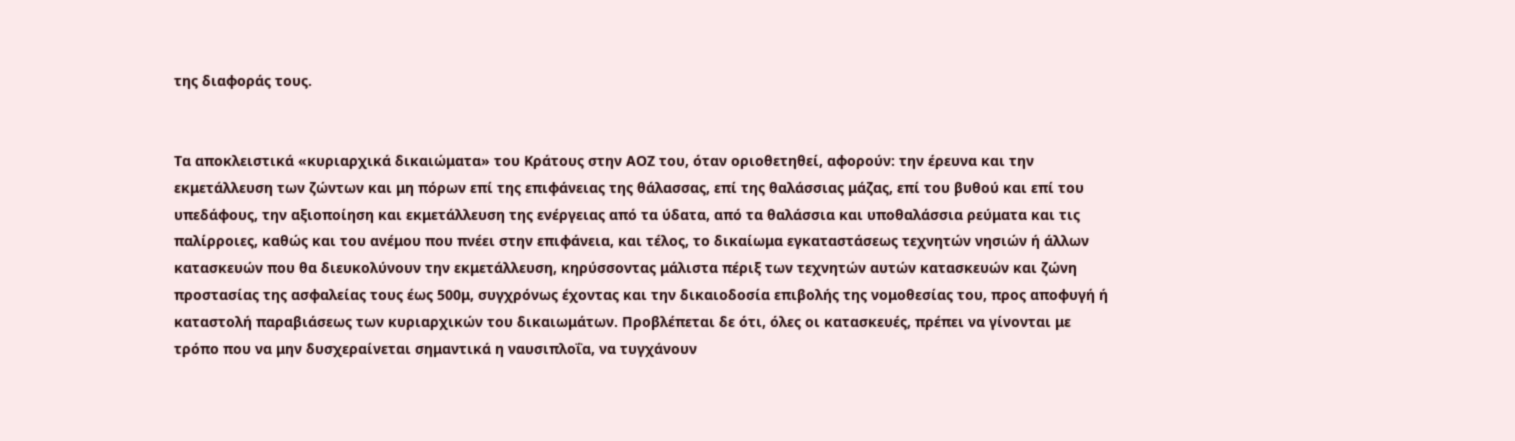της διαφοράς τους.


Τα αποκλειστικά «κυριαρχικά δικαιώματα» του Κράτους στην ΑΟΖ του, όταν οριοθετηθεί, αφορούν: την έρευνα και την εκμετάλλευση των ζώντων και μη πόρων επί της επιφάνειας της θάλασσας, επί της θαλάσσιας μάζας, επί του βυθού και επί του υπεδάφους, την αξιοποίηση και εκμετάλλευση της ενέργειας από τα ύδατα, από τα θαλάσσια και υποθαλάσσια ρεύματα και τις παλίρροιες, καθώς και του ανέμου που πνέει στην επιφάνεια, και τέλος, το δικαίωμα εγκαταστάσεως τεχνητών νησιών ή άλλων κατασκευών που θα διευκολύνουν την εκμετάλλευση, κηρύσσοντας μάλιστα πέριξ των τεχνητών αυτών κατασκευών και ζώνη προστασίας της ασφαλείας τους έως 500μ, συγχρόνως έχοντας και την δικαιοδοσία επιβολής της νομοθεσίας του, προς αποφυγή ή καταστολή παραβιάσεως των κυριαρχικών του δικαιωμάτων. Προβλέπεται δε ότι, όλες οι κατασκευές, πρέπει να γίνονται με τρόπο που να μην δυσχεραίνεται σημαντικά η ναυσιπλοΐα, να τυγχάνουν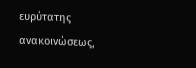ευρύτατης ανακοινώσεως,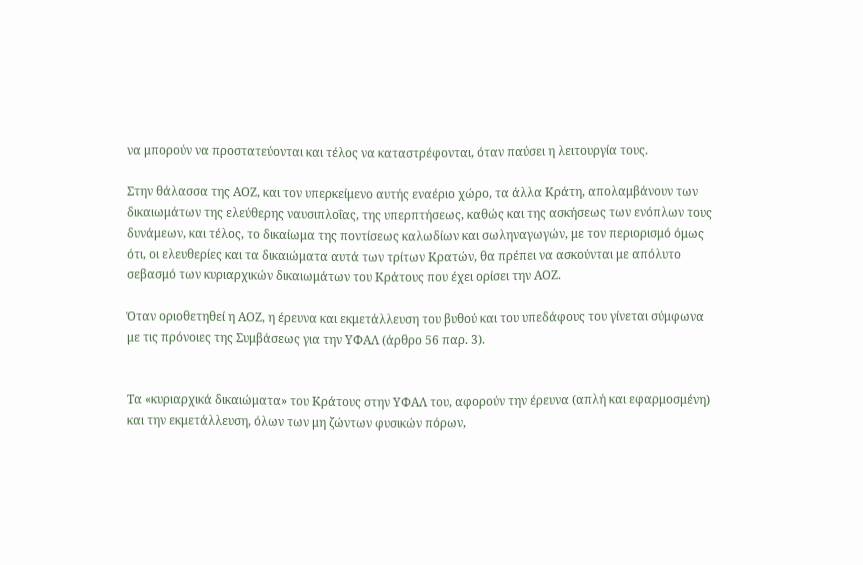να μπορούν να προστατεύονται και τέλος να καταστρέφονται, όταν παύσει η λειτουργία τους.

Στην θάλασσα της ΑΟΖ, και τον υπερκείμενο αυτής εναέριο χώρο, τα άλλα Κράτη, απολαμβάνουν των δικαιωμάτων της ελεύθερης ναυσιπλοΐας, της υπερπτήσεως, καθώς και της ασκήσεως των ενόπλων τους δυνάμεων, και τέλος, το δικαίωμα της ποντίσεως καλωδίων και σωληναγωγών, με τον περιορισμό όμως ότι, οι ελευθερίες και τα δικαιώματα αυτά των τρίτων Κρατών, θα πρέπει να ασκούνται με απόλυτο σεβασμό των κυριαρχικών δικαιωμάτων του Κράτους που έχει ορίσει την ΑΟΖ.

Όταν οριοθετηθεί η ΑΟΖ, η έρευνα και εκμετάλλευση του βυθού και του υπεδάφους του γίνεται σύμφωνα με τις πρόνοιες της Συμβάσεως για την ΥΦΑΛ (άρθρο 56 παρ. 3).


Τα «κυριαρχικά δικαιώματα» του Κράτους στην ΥΦΑΛ του, αφορούν την έρευνα (απλή και εφαρμοσμένη) και την εκμετάλλευση, όλων των μη ζώντων φυσικών πόρων,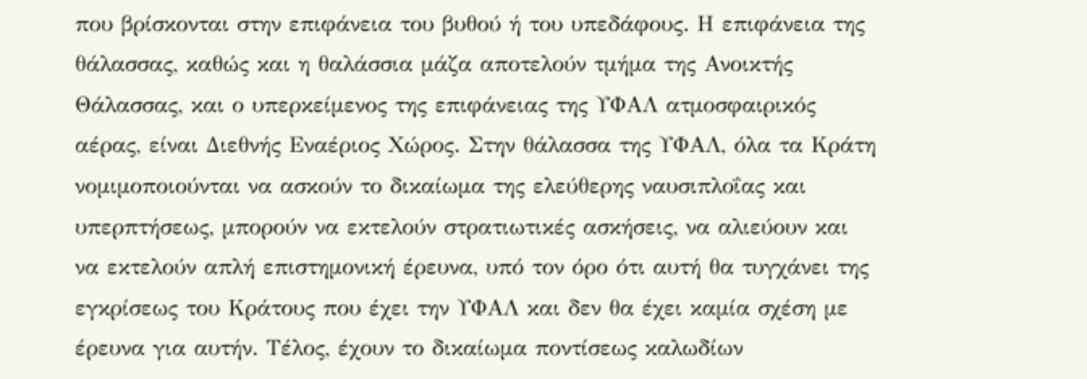που βρίσκονται στην επιφάνεια του βυθού ή του υπεδάφους. Η επιφάνεια της θάλασσας, καθώς και η θαλάσσια μάζα αποτελούν τμήμα της Ανοικτής Θάλασσας, και ο υπερκείμενος της επιφάνειας της ΥΦΑΛ ατμοσφαιρικός αέρας, είναι Διεθνής Εναέριος Χώρος. Στην θάλασσα της ΥΦΑΛ, όλα τα Κράτη νομιμοποιούνται να ασκούν το δικαίωμα της ελεύθερης ναυσιπλοΐας και υπερπτήσεως, μπορούν να εκτελούν στρατιωτικές ασκήσεις, να αλιεύουν και να εκτελούν απλή επιστημονική έρευνα, υπό τον όρο ότι αυτή θα τυγχάνει της εγκρίσεως του Κράτους που έχει την ΥΦΑΛ και δεν θα έχει καμία σχέση με έρευνα για αυτήν. Τέλος, έχουν το δικαίωμα ποντίσεως καλωδίων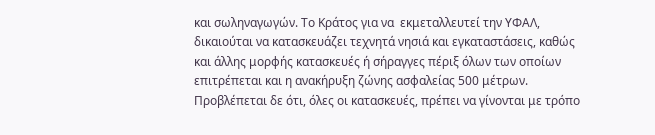και σωληναγωγών. Το Κράτος για να  εκμεταλλευτεί την ΥΦΑΛ, δικαιούται να κατασκευάζει τεχνητά νησιά και εγκαταστάσεις, καθώς και άλλης μορφής κατασκευές ή σήραγγες πέριξ όλων των οποίων επιτρέπεται και η ανακήρυξη ζώνης ασφαλείας 500 μέτρων. Προβλέπεται δε ότι, όλες οι κατασκευές, πρέπει να γίνονται με τρόπο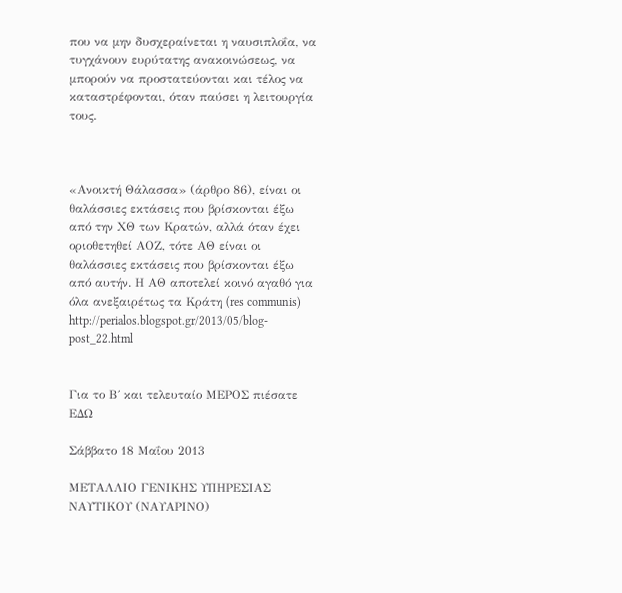που να μην δυσχεραίνεται η ναυσιπλοΐα, να τυγχάνουν ευρύτατης ανακοινώσεως, να μπορούν να προστατεύονται και τέλος να καταστρέφονται, όταν παύσει η λειτουργία τους.



«Ανοικτή Θάλασσα» (άρθρο 86), είναι οι θαλάσσιες εκτάσεις που βρίσκονται έξω από την ΧΘ των Κρατών, αλλά όταν έχει οριοθετηθεί ΑΟΖ, τότε ΑΘ είναι οι θαλάσσιες εκτάσεις που βρίσκονται έξω από αυτήν. Η ΑΘ αποτελεί κοινό αγαθό για όλα ανεξαιρέτως τα Κράτη (res communis)
http://perialos.blogspot.gr/2013/05/blog-post_22.html


Για το Β΄ και τελευταίο ΜΕΡΟΣ πιέσατε ΕΔΩ

Σάββατο 18 Μαΐου 2013

ΜΕΤΑΛΛΙΟ ΓΕΝΙΚΗΣ ΥΠΗΡΕΣΙΑΣ ΝΑΥΤΙΚΟΥ (ΝΑΥΑΡΙΝΟ)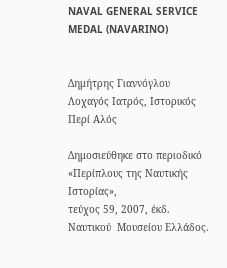NAVAL GENERAL SERVICE MEDAL (NAVARINO)


Δημήτρης Γιαννόγλου
Λοχαγός Ιατρός, Ιστορικός
Περί Αλός

Δημοσιεύθηκε στο περιοδικό «Περίπλους της Ναυτικής Ιστορίας»,
τεύχος 59, 2007, έκδ. Ναυτικού  Μουσείου Ελλάδος.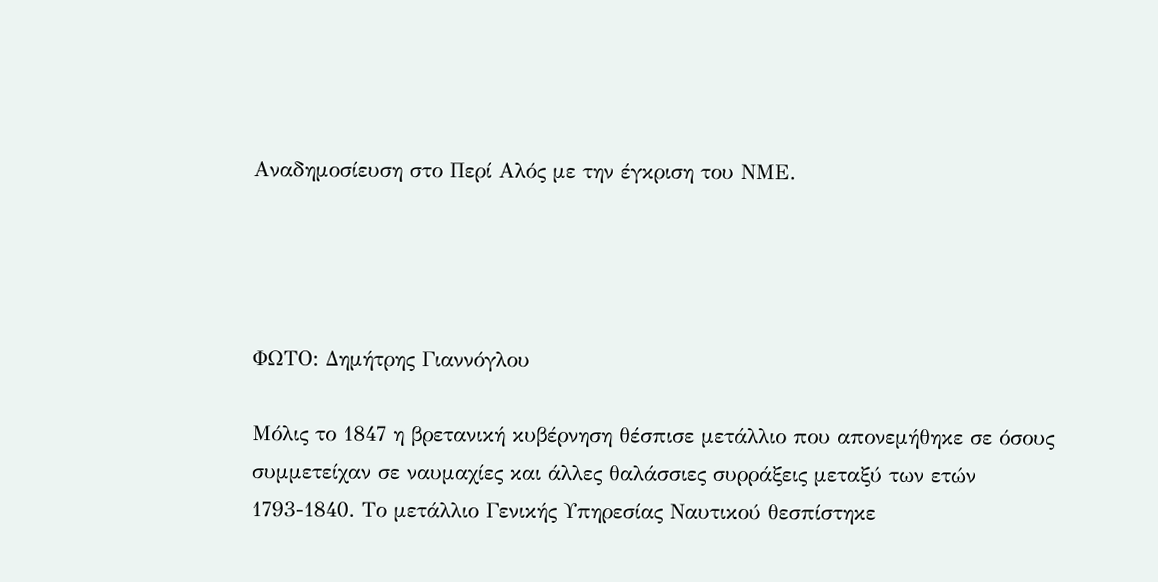Αναδημοσίευση στο Περί Αλός με την έγκριση του ΝΜΕ.




ΦΩΤΟ: Δημήτρης Γιαννόγλου

Μόλις το 1847 η βρετανική κυβέρνηση θέσπισε μετάλλιο που απονεμήθηκε σε όσους συμμετείχαν σε ναυμαχίες και άλλες θαλάσσιες συρράξεις μεταξύ των ετών 1793-1840. Το μετάλλιο Γενικής Υπηρεσίας Ναυτικού θεσπίστηκε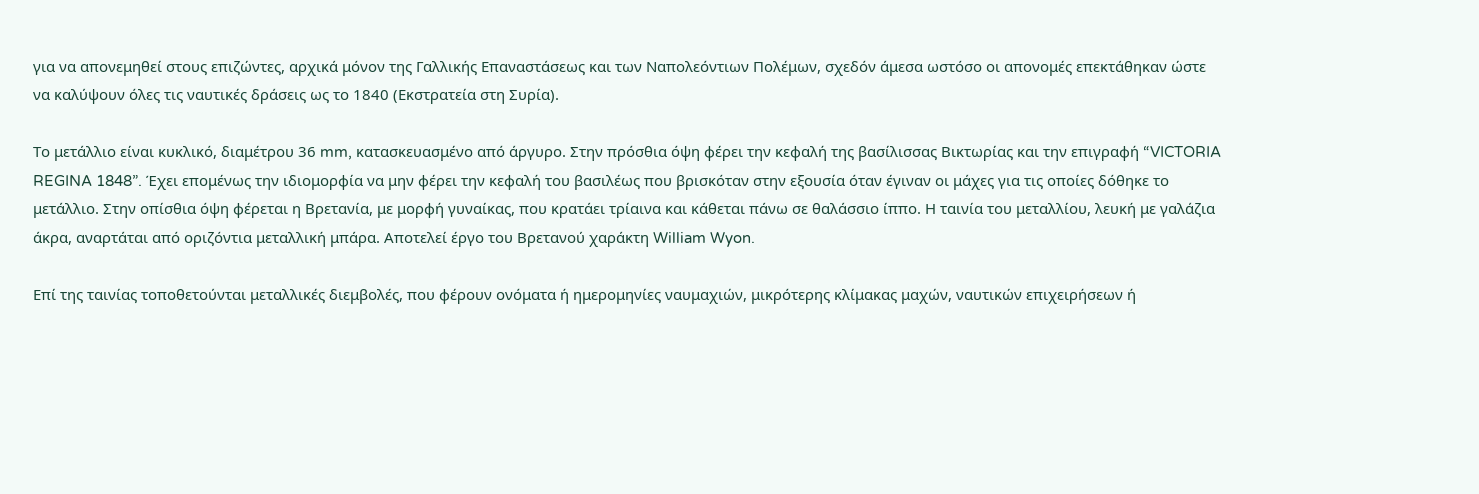για να απονεμηθεί στους επιζώντες, αρχικά μόνον της Γαλλικής Επαναστάσεως και των Ναπολεόντιων Πολέμων, σχεδόν άμεσα ωστόσο οι απονομές επεκτάθηκαν ώστε να καλύψουν όλες τις ναυτικές δράσεις ως το 1840 (Εκστρατεία στη Συρία).

Το μετάλλιο είναι κυκλικό, διαμέτρου 36 mm, κατασκευασμένο από άργυρο. Στην πρόσθια όψη φέρει την κεφαλή της βασίλισσας Βικτωρίας και την επιγραφή “VICTORIA REGINA 1848”. Έχει επομένως την ιδιομορφία να μην φέρει την κεφαλή του βασιλέως που βρισκόταν στην εξουσία όταν έγιναν οι μάχες για τις οποίες δόθηκε το μετάλλιο. Στην οπίσθια όψη φέρεται η Βρετανία, με μορφή γυναίκας, που κρατάει τρίαινα και κάθεται πάνω σε θαλάσσιο ίππο. Η ταινία του μεταλλίου, λευκή με γαλάζια άκρα, αναρτάται από οριζόντια μεταλλική μπάρα. Αποτελεί έργο του Βρετανού χαράκτη William Wyon.

Επί της ταινίας τοποθετούνται μεταλλικές διεμβολές, που φέρουν ονόματα ή ημερομηνίες ναυμαχιών, μικρότερης κλίμακας μαχών, ναυτικών επιχειρήσεων ή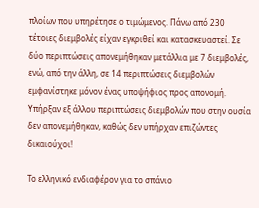πλοίων που υπηρέτησε ο τιμώμενος. Πάνω από 230 τέτοιες διεμβολές είχαν εγκριθεί και κατασκευαστεί. Σε δύο περιπτώσεις απονεμήθηκαν μετάλλια με 7 διεμβολές, ενώ, από την άλλη, σε 14 περιπτώσεις διεμβολών εμφανίστηκε μόνον ένας υποψήφιος προς απονομή. Υπήρξαν εξ άλλου περιπτώσεις διεμβολών που στην ουσία δεν απονεμήθηκαν, καθώς δεν υπήρχαν επιζώντες δικαιούχοι!

Το ελληνικό ενδιαφέρον για το σπάνιο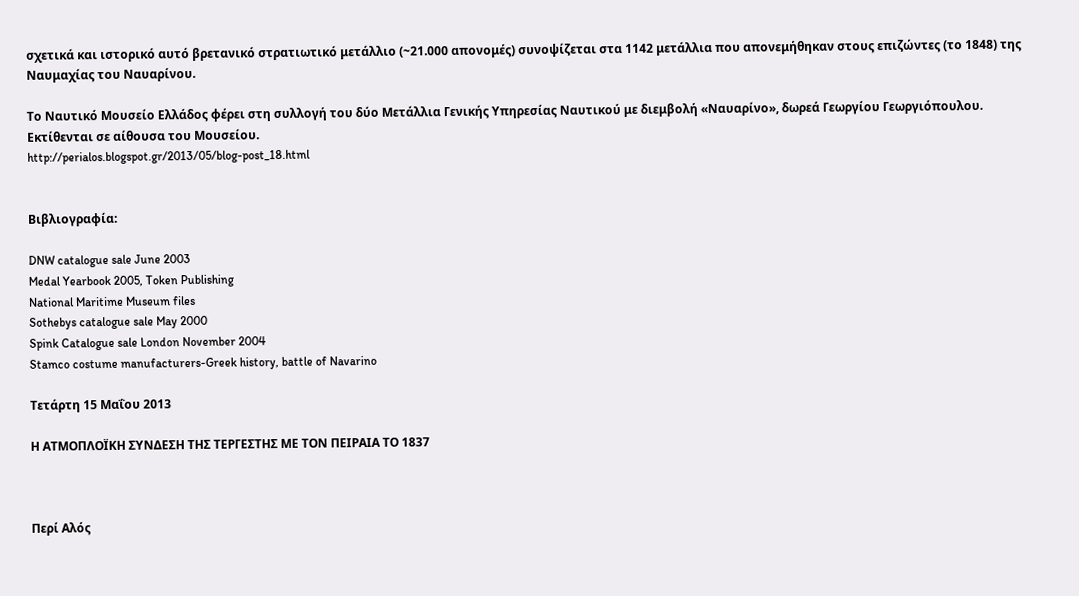σχετικά και ιστορικό αυτό βρετανικό στρατιωτικό μετάλλιο (~21.000 απονομές) συνοψίζεται στα 1142 μετάλλια που απονεμήθηκαν στους επιζώντες (το 1848) της Ναυμαχίας του Ναυαρίνου.

Το Ναυτικό Μουσείο Ελλάδος φέρει στη συλλογή του δύο Μετάλλια Γενικής Υπηρεσίας Ναυτικού με διεμβολή «Ναυαρίνο», δωρεά Γεωργίου Γεωργιόπουλου. Εκτίθενται σε αίθουσα του Μουσείου.
http://perialos.blogspot.gr/2013/05/blog-post_18.html


Βιβλιογραφία:

DNW catalogue sale June 2003
Medal Yearbook 2005, Token Publishing
National Maritime Museum files
Sothebys catalogue sale May 2000
Spink Catalogue sale London November 2004
Stamco costume manufacturers-Greek history, battle of Navarino

Τετάρτη 15 Μαΐου 2013

Η ΑΤΜΟΠΛΟΪΚΗ ΣΥΝΔΕΣΗ ΤΗΣ ΤΕΡΓΕΣΤΗΣ ΜΕ ΤΟΝ ΠΕΙΡΑΙΑ ΤΟ 1837



Περί Αλός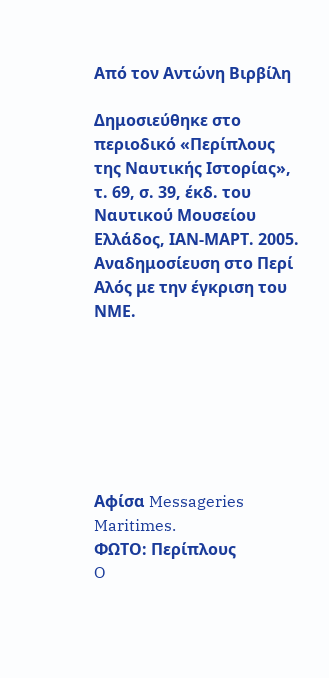Από τον Αντώνη Βιρβίλη

Δημοσιεύθηκε στο περιοδικό «Περίπλους της Ναυτικής Ιστορίας»,
τ. 69, σ. 39, έκδ. του Ναυτικού Μουσείου Ελλάδος, ΙΑΝ-ΜΑΡΤ. 2005.
Αναδημοσίευση στο Περί Αλός με την έγκριση του ΝΜΕ.







Αφίσα Messageries Maritimes.
ΦΩΤΟ: Περίπλους
O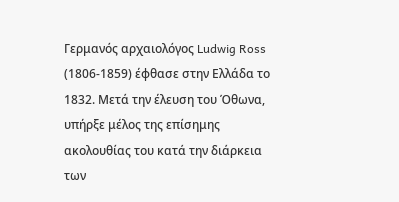Γερμανός αρχαιολόγος Ludwig Ross (1806-1859) έφθασε στην Ελλάδα το 1832. Μετά την έλευση του Όθωνα, υπήρξε μέλος της επίσημης ακολουθίας του κατά την διάρκεια των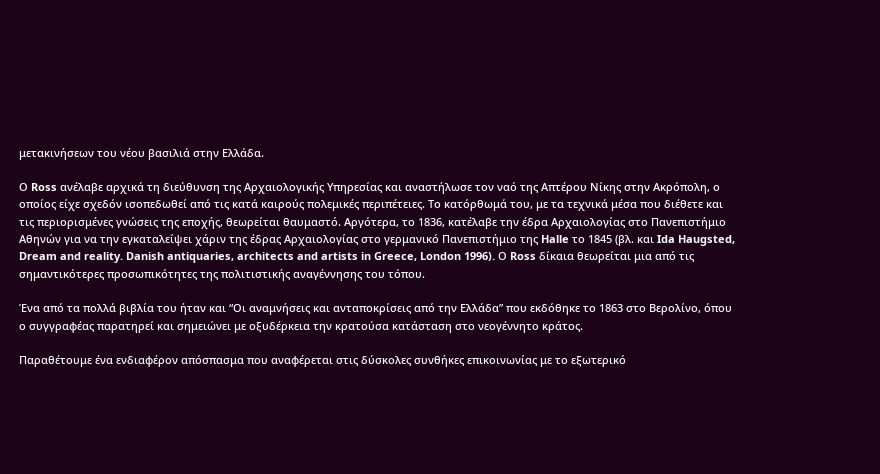μετακινήσεων του νέου βασιλιά στην Ελλάδα.

Ο Ross ανέλαβε αρχικά τη διεύθυνση της Αρχαιολογικής Υπηρεσίας και αναστήλωσε τον ναό της Απτέρου Νίκης στην Ακρόπολη, ο οποίος είχε σχεδόν ισοπεδωθεί από τις κατά καιρούς πολεμικές περιπέτειες. Το κατόρθωμά του, με τα τεχνικά μέσα που διέθετε και τις περιορισμένες γνώσεις της εποχής, θεωρείται θαυμαστό. Αργότερα, το 1836, κατέλαβε την έδρα Αρχαιολογίας στο Πανεπιστήμιο Αθηνών για να την εγκαταλείψει χάριν της έδρας Αρχαιολογίας στο γερμανικό Πανεπιστήμιο της Halle το 1845 (βλ. και Ida Haugsted, Dream and reality. Danish antiquaries, architects and artists in Greece, London 1996). Ο Ross δίκαια θεωρείται μια από τις σημαντικότερες προσωπικότητες της πολιτιστικής αναγέννησης του τόπου.

Ένα από τα πολλά βιβλία του ήταν και “Οι αναμνήσεις και ανταποκρίσεις από την Ελλάδα” που εκδόθηκε το 1863 στο Βερολίνο, όπου ο συγγραφέας παρατηρεί και σημειώνει με οξυδέρκεια την κρατούσα κατάσταση στο νεογέννητο κράτος.

Παραθέτουμε ένα ενδιαφέρον απόσπασμα που αναφέρεται στις δύσκολες συνθήκες επικοινωνίας με το εξωτερικό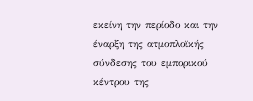εκείνη την περίοδο και την έναρξη της ατμοπλοϊκής σύνδεσης του εμπορικού κέντρου της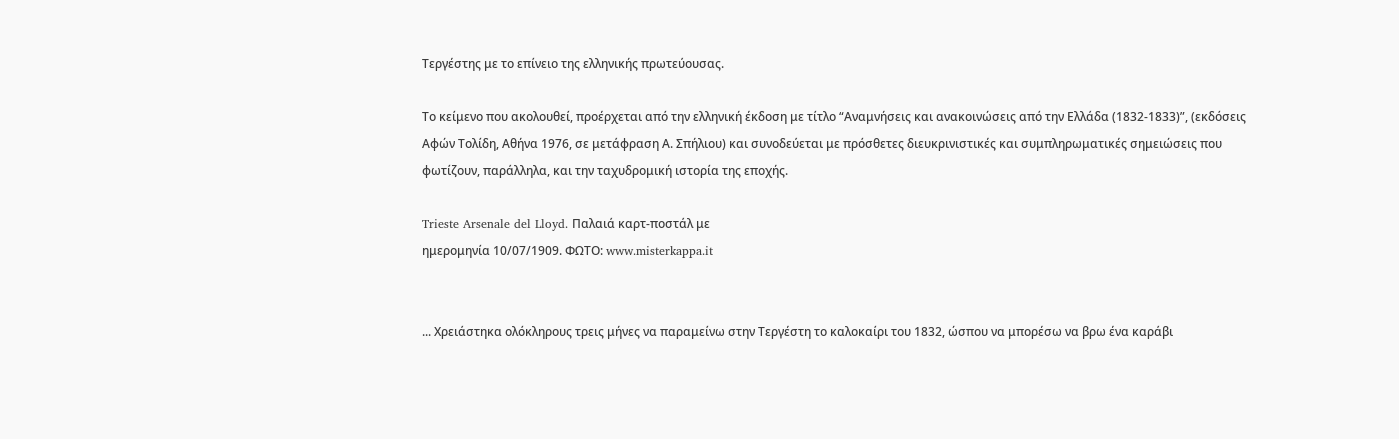Τεργέστης με το επίνειο της ελληνικής πρωτεύουσας.

Το κείμενο που ακολουθεί, προέρχεται από την ελληνική έκδοση με τίτλο “Αναμνήσεις και ανακοινώσεις από την Ελλάδα (1832-1833)”, (εκδόσεις Αφών Τολίδη, Αθήνα 1976, σε μετάφραση Α. Σπήλιου) και συνοδεύεται με πρόσθετες διευκρινιστικές και συμπληρωματικές σημειώσεις που φωτίζουν, παράλληλα, και την ταχυδρομική ιστορία της εποχής.

Trieste Arsenale del Lloyd. Παλαιά καρτ-ποστάλ με
ημερομηνία 10/07/1909. ΦΩΤΟ: www.misterkappa.it


... Χρειάστηκα ολόκληρους τρεις μήνες να παραμείνω στην Τεργέστη το καλοκαίρι του 1832, ώσπου να μπορέσω να βρω ένα καράβι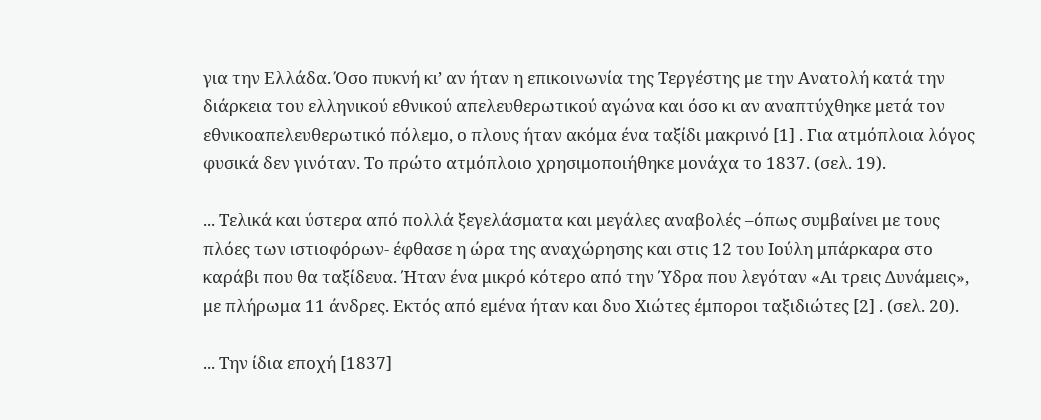για την Ελλάδα. Όσο πυκνή κι’ αν ήταν η επικοινωνία της Τεργέστης με την Ανατολή κατά την διάρκεια του ελληνικού εθνικού απελευθερωτικού αγώνα και όσο κι αν αναπτύχθηκε μετά τον εθνικοαπελευθερωτικό πόλεμο, ο πλους ήταν ακόμα ένα ταξίδι μακρινό [1] . Για ατμόπλοια λόγος φυσικά δεν γινόταν. Το πρώτο ατμόπλοιο χρησιμοποιήθηκε μονάχα το 1837. (σελ. 19).

... Τελικά και ύστερα από πολλά ξεγελάσματα και μεγάλες αναβολές –όπως συμβαίνει με τους πλόες των ιστιοφόρων- έφθασε η ώρα της αναχώρησης και στις 12 του Ιούλη μπάρκαρα στο καράβι που θα ταξίδευα. Ήταν ένα μικρό κότερο από την Ύδρα που λεγόταν «Αι τρεις Δυνάμεις», με πλήρωμα 11 άνδρες. Εκτός από εμένα ήταν και δυο Χιώτες έμποροι ταξιδιώτες [2] . (σελ. 20).

... Την ίδια εποχή [1837]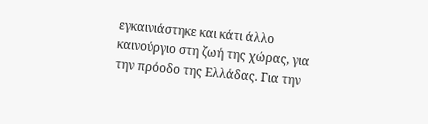εγκαινιάστηκε και κάτι άλλο καινούργιο στη ζωή της χώρας, για την πρόοδο της Ελλάδας. Για την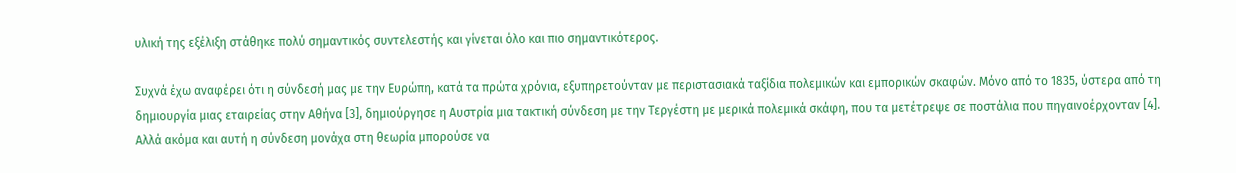υλική της εξέλιξη στάθηκε πολύ σημαντικός συντελεστής και γίνεται όλο και πιο σημαντικότερος.

Συχνά έχω αναφέρει ότι η σύνδεσή μας με την Ευρώπη, κατά τα πρώτα χρόνια, εξυπηρετούνταν με περιστασιακά ταξίδια πολεμικών και εμπορικών σκαφών. Μόνο από το 1835, ύστερα από τη δημιουργία μιας εταιρείας στην Αθήνα [3], δημιούργησε η Αυστρία μια τακτική σύνδεση με την Τεργέστη με μερικά πολεμικά σκάφη, που τα μετέτρεψε σε ποστάλια που πηγαινοέρχονταν [4]. Αλλά ακόμα και αυτή η σύνδεση μονάχα στη θεωρία μπορούσε να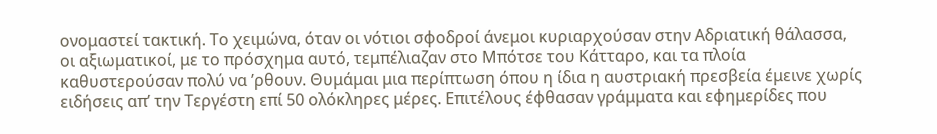ονομαστεί τακτική. Το χειμώνα, όταν οι νότιοι σφοδροί άνεμοι κυριαρχούσαν στην Αδριατική θάλασσα, οι αξιωματικοί, με το πρόσχημα αυτό, τεμπέλιαζαν στο Μπότσε του Κάτταρο, και τα πλοία καθυστερούσαν πολύ να ’ρθουν. Θυμάμαι μια περίπτωση όπου η ίδια η αυστριακή πρεσβεία έμεινε χωρίς ειδήσεις απ’ την Τεργέστη επί 50 ολόκληρες μέρες. Επιτέλους έφθασαν γράμματα και εφημερίδες που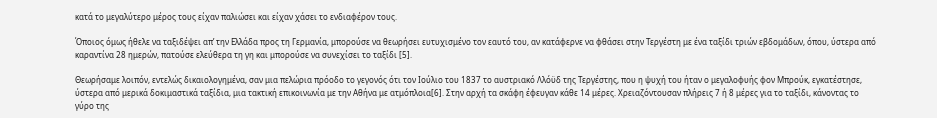κατά το μεγαλύτερο μέρος τους είχαν παλιώσει και είχαν χάσει το ενδιαφέρον τους.

Όποιος όμως ήθελε να ταξιδέψει απ’ την Ελλάδα προς τη Γερμανία, μπορούσε να θεωρήσει ευτυχισμένο τον εαυτό του, αν κατάφερνε να φθάσει στην Τεργέστη με ένα ταξίδι τριών εβδομάδων, όπου, ύστερα από καραντίνα 28 ημερών, πατούσε ελεύθερα τη γη και μπορούσε να συνεχίσει το ταξίδι [5].

Θεωρήσαμε λοιπόν, εντελώς δικαιολογημένα, σαν μια πελώρια πρόοδο το γεγονός ότι τον Ιούλιο του 1837 το αυστριακό Λλόϋδ της Τεργέστης, που η ψυχή του ήταν ο μεγαλοφυής φον Μπρούκ, εγκατέστησε, ύστερα από μερικά δοκιμαστικά ταξίδια, μια τακτική επικοινωνία με την Αθήνα με ατμόπλοια[6]. Στην αρχή τα σκάφη έφευγαν κάθε 14 μέρες. Χρειαζόντουσαν πλήρεις 7 ή 8 μέρες για το ταξίδι, κάνοντας το γύρο της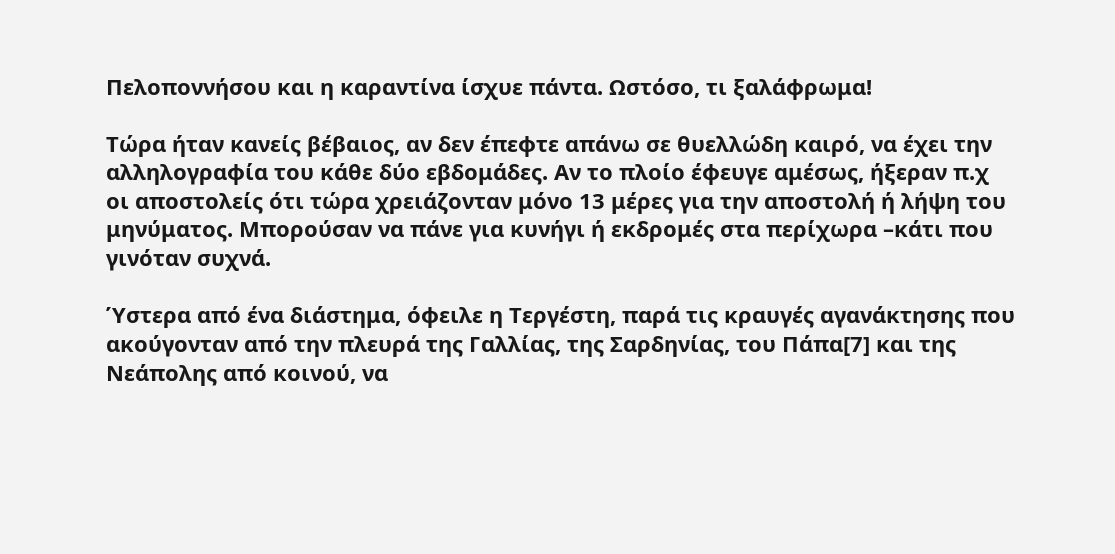Πελοποννήσου και η καραντίνα ίσχυε πάντα. Ωστόσο, τι ξαλάφρωμα!

Τώρα ήταν κανείς βέβαιος, αν δεν έπεφτε απάνω σε θυελλώδη καιρό, να έχει την αλληλογραφία του κάθε δύο εβδομάδες. Αν το πλοίο έφευγε αμέσως, ήξεραν π.χ οι αποστολείς ότι τώρα χρειάζονταν μόνο 13 μέρες για την αποστολή ή λήψη του μηνύματος. Μπορούσαν να πάνε για κυνήγι ή εκδρομές στα περίχωρα –κάτι που γινόταν συχνά.

Ύστερα από ένα διάστημα, όφειλε η Τεργέστη, παρά τις κραυγές αγανάκτησης που ακούγονταν από την πλευρά της Γαλλίας, της Σαρδηνίας, του Πάπα[7] και της Νεάπολης από κοινού, να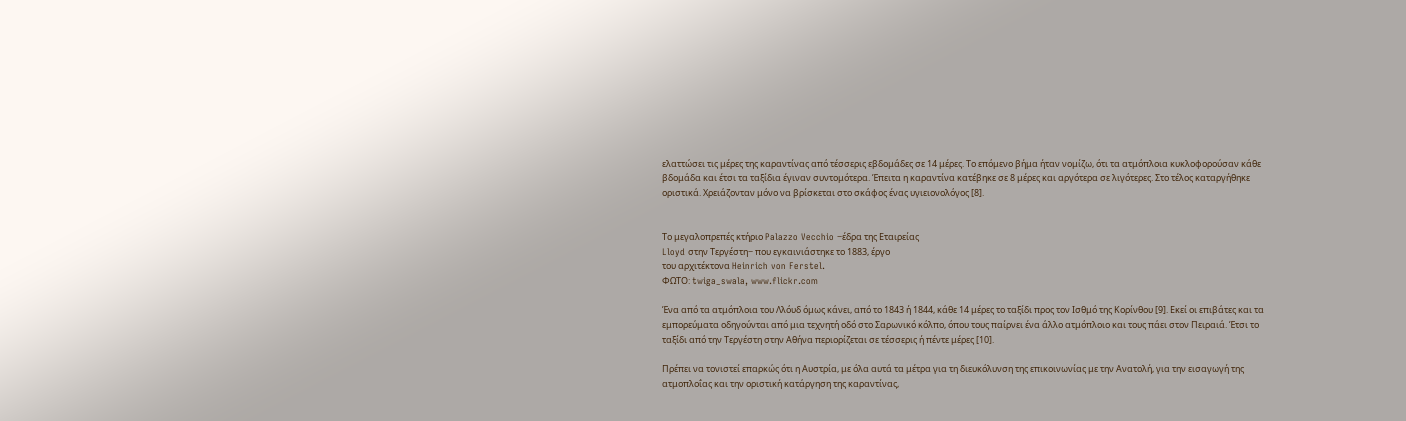ελαττώσει τις μέρες της καραντίνας από τέσσερις εβδομάδες σε 14 μέρες. Το επόμενο βήμα ήταν νομίζω, ότι τα ατμόπλοια κυκλοφορούσαν κάθε βδομάδα και έτσι τα ταξίδια έγιναν συντομότερα. Έπειτα η καραντίνα κατέβηκε σε 8 μέρες και αργότερα σε λιγότερες. Στο τέλος καταργήθηκε οριστικά. Χρειάζονταν μόνο να βρίσκεται στο σκάφος ένας υγιειονολόγος [8].


Το μεγαλοπρεπές κτήριο Palazzo Vecchio −έδρα της Εταιρείας
Lloyd στην Τεργέστη− που εγκαινιάστηκε το 1883, έργο
του αρχιτέκτονα Heinrich von Ferstel.
ΦΩΤΟ: twiga_swala, www.flickr.com

Ένα από τα ατμόπλοια του Λλόυδ όμως κάνει, από το 1843 ή 1844, κάθε 14 μέρες το ταξίδι προς τον Ισθμό της Κορίνθου [9]. Εκεί οι επιβάτες και τα εμπορεύματα οδηγούνται από μια τεχνητή οδό στο Σαρωνικό κόλπο, όπου τους παίρνει ένα άλλο ατμόπλοιο και τους πάει στον Πειραιά. Έτσι το ταξίδι από την Τεργέστη στην Αθήνα περιορίζεται σε τέσσερις ή πέντε μέρες [10].

Πρέπει να τονιστεί επαρκώς ότι η Αυστρία, με όλα αυτά τα μέτρα για τη διευκόλυνση της επικοινωνίας με την Ανατολή, για την εισαγωγή της ατμοπλοΐας και την οριστική κατάργηση της καραντίνας,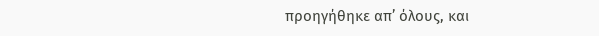προηγήθηκε απ’ όλους, και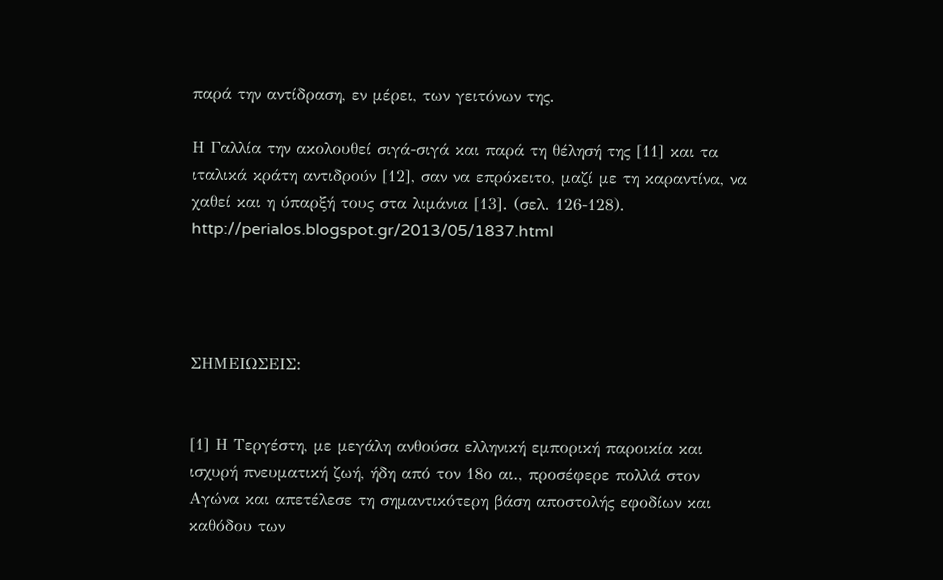παρά την αντίδραση, εν μέρει, των γειτόνων της.

Η Γαλλία την ακολουθεί σιγά-σιγά και παρά τη θέλησή της [11] και τα ιταλικά κράτη αντιδρούν [12], σαν να επρόκειτο, μαζί με τη καραντίνα, να χαθεί και η ύπαρξή τους στα λιμάνια [13]. (σελ. 126-128).
http://perialos.blogspot.gr/2013/05/1837.html




ΣΗΜΕΙΩΣΕΙΣ:


[1] Η Τεργέστη, με μεγάλη ανθούσα ελληνική εμπορική παροικία και ισχυρή πνευματική ζωή, ήδη από τον 18ο αι., προσέφερε πολλά στον Αγώνα και απετέλεσε τη σημαντικότερη βάση αποστολής εφοδίων και καθόδου των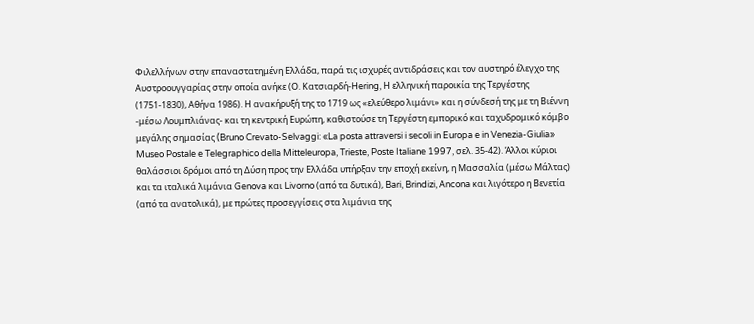Φιλελλήνων στην επαναστατημένη Ελλάδα, παρά τις ισχυρές αντιδράσεις και τον αυστηρό έλεγχο της Αυστροουγγαρίας στην οποία ανήκε (Ο. Κατσιαρδή-Hering, Η ελληνική παροικία της Τεργέστης (1751-1830), Αθήνα 1986). Η ανακήρυξή της το 1719 ως «ελεύθερο λιμάνι» και η σύνδεσή της με τη Βιέννη -μέσω Λουμπλιάνας- και τη κεντρική Ευρώπη, καθιστούσε τη Τεργέστη εμπορικό και ταχυδρομικό κόμβο μεγάλης σημασίας (Bruno Crevato-Selvaggi: «La posta attraversi i secoli in Europa e in Venezia-Giulia» Museo Postale e Telegraphico della Mitteleuropa, Trieste, Poste Italiane 1997, σελ. 35-42). Άλλοι κύριοι θαλάσσιοι δρόμοι από τη Δύση προς την Ελλάδα υπήρξαν την εποχή εκείνη, η Μασσαλία (μέσω Μάλτας) και τα ιταλικά λιμάνια Genova και Livorno (από τα δυτικά), Bari, Brindizi, Αncona και λιγότερο η Βενετία (από τα ανατολικά), με πρώτες προσεγγίσεις στα λιμάνια της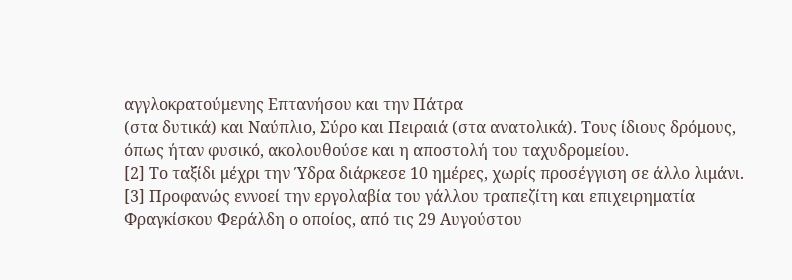αγγλοκρατούμενης Επτανήσου και την Πάτρα
(στα δυτικά) και Ναύπλιο, Σύρο και Πειραιά (στα ανατολικά). Τους ίδιους δρόμους, όπως ήταν φυσικό, ακολουθούσε και η αποστολή του ταχυδρομείου.
[2] Το ταξίδι μέχρι την Ύδρα διάρκεσε 10 ημέρες, χωρίς προσέγγιση σε άλλο λιμάνι.
[3] Προφανώς εννοεί την εργολαβία του γάλλου τραπεζίτη και επιχειρηματία Φραγκίσκου Φεράλδη ο οποίος, από τις 29 Αυγούστου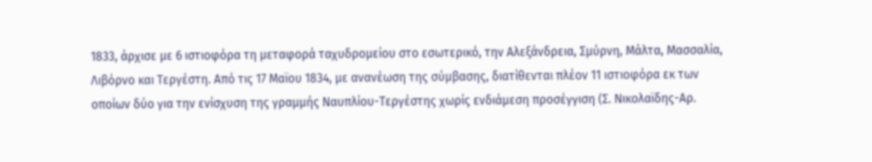1833, άρχισε με 6 ιστιοφόρα τη μεταφορά ταχυδρομείου στο εσωτερικό, την Αλεξάνδρεια, Σμύρνη, Μάλτα, Μασσαλία, Λιβόρνο και Τεργέστη. Από τις 17 Μαϊου 1834, με ανανέωση της σύμβασης, διατίθενται πλέον 11 ιστιοφόρα εκ των οποίων δύο για την ενίσχυση της γραμμής Ναυπλίου-Τεργέστης χωρίς ενδιάμεση προσέγγιση (Σ. Νικολαϊδης-Αρ.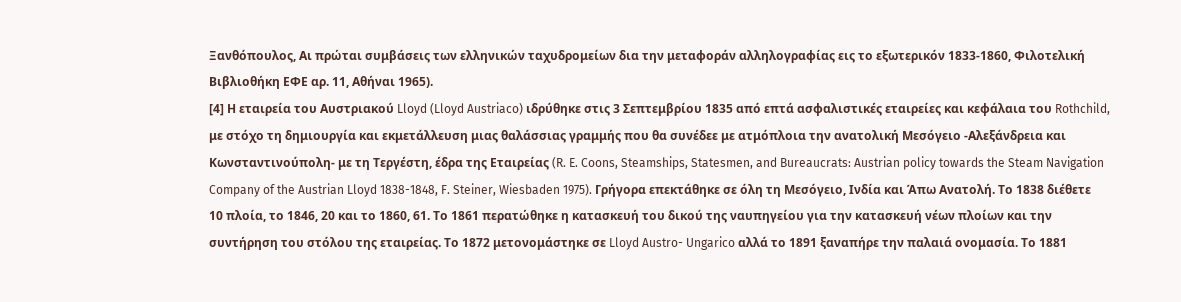Ξανθόπουλος, Αι πρώται συμβάσεις των ελληνικών ταχυδρομείων δια την μεταφοράν αλληλογραφίας εις το εξωτερικόν 1833-1860, Φιλοτελική Βιβλιοθήκη ΕΦΕ αρ. 11, Αθήναι 1965).
[4] Η εταιρεία του Αυστριακού Lloyd (Lloyd Austriaco) ιδρύθηκε στις 3 Σεπτεμβρίου 1835 από επτά ασφαλιστικές εταιρείες και κεφάλαια του Rothchild, με στόχο τη δημιουργία και εκμετάλλευση μιας θαλάσσιας γραμμής που θα συνέδεε με ατμόπλοια την ανατολική Μεσόγειο -Αλεξάνδρεια και Κωνσταντινούπολη- με τη Τεργέστη, έδρα της Εταιρείας (R. E. Coons, Steamships, Statesmen, and Bureaucrats: Austrian policy towards the Steam Navigation Company of the Austrian Lloyd 1838-1848, F. Steiner, Wiesbaden 1975). Γρήγορα επεκτάθηκε σε όλη τη Μεσόγειο, Ινδία και Άπω Ανατολή. Το 1838 διέθετε 10 πλοία, το 1846, 20 και το 1860, 61. Το 1861 περατώθηκε η κατασκευή του δικού της ναυπηγείου για την κατασκευή νέων πλοίων και την συντήρηση του στόλου της εταιρείας. Το 1872 μετονομάστηκε σε Lloyd Austro- Ungarico αλλά το 1891 ξαναπήρε την παλαιά ονομασία. Το 1881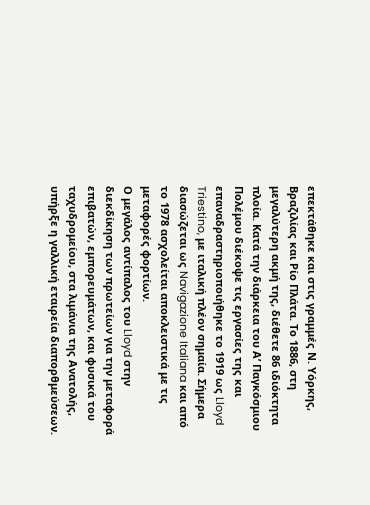επεκτάθηκε και στις γραμμές Ν. Υόρκης, Βραζιλίας και Ρίο Πλάτα. Το 1886, στη μεγαλύτερη ακμή της, διέθετε 86 ιδιόκτητα πλοία. Κατά την διάρκεια του Α’ Παγκόσμιου Πολέμου διέκοψε τις εργασίες της και επαναδραστηριοποιήθηκε το 1919 ως Lloyd Triestino, με ιταλική πλέον σημαία. Σήμερα διασώζεται ως Navigazione Italiana και από το 1978 ασχολείται αποκλειστικά με τις μεταφορές φορτίων.
Ο μεγάλος αντίπαλος του Lloyd στην διεκδίκηση των πρωτείων για την μεταφορά επιβατών, εμπορευμάτων, και φυσικά του ταχυδρομείου, στα λιμάνια της Ανατολής, υπήρξε η γαλλική εταιρεία διαπορθμεύσεων.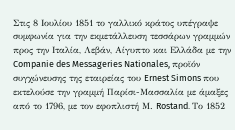Στις 8 Ιουλίου 1851 το γαλλικό κράτος υπέγραψε συμφωνία για την εκμετάλλευση τεσσάρων γραμμών προς την Ιταλία, Λεβάν, Aίγυπτο και Ελλάδα με την Companie des Messageries Nationales, προϊόν συγχώνευσης της εταιρείας του Ernest Simons που εκτελούσε την γραμμή Παρίσι-Μασσαλία με άμαξες από το 1796, με τον εφοπλιστή Μ. Rostand. Το 1852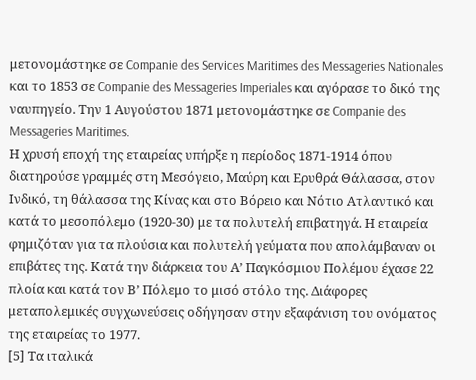μετονομάστηκε σε Companie des Services Maritimes des Messageries Nationales και το 1853 σε Companie des Messageries Imperiales και αγόρασε το δικό της ναυπηγείο. Την 1 Αυγούστου 1871 μετονομάστηκε σε Companie des Messageries Maritimes.
Η χρυσή εποχή της εταιρείας υπήρξε η περίοδος 1871-1914 όπου διατηρούσε γραμμές στη Μεσόγειο, Μαύρη και Ερυθρά Θάλασσα, στον Ινδικό, τη θάλασσα της Κίνας και στο Βόρειο και Νότιο Ατλαντικό και κατά το μεσοπόλεμο (1920-30) με τα πολυτελή επιβατηγά. Η εταιρεία φημιζόταν για τα πλούσια και πολυτελή γεύματα που απολάμβαναν οι επιβάτες της. Κατά την διάρκεια του Α’ Παγκόσμιου Πολέμου έχασε 22 πλοία και κατά τον Β’ Πόλεμο το μισό στόλο της. Διάφορες μεταπολεμικές συγχωνεύσεις οδήγησαν στην εξαφάνιση του ονόματος της εταιρείας το 1977.
[5] Τα ιταλικά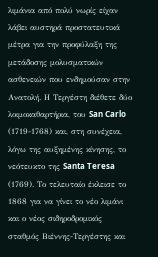λιμάνια από πολύ νωρίς είχαν λάβει αυστηρά προστατευτικά μέτρα για την προφύλαξη της μετάδοσης μολυσματικών ασθενειών που ενδημούσαν στην Ανατολή. Η Τεργέστη διέθετε δύο λοιμοκαθαρτήρια, του San Carlo (1719-1768) και, στη συνέχεια, λόγω της αυξημένης κίνησης, το νεότευκτο της Santa Teresa (1769). Το τελευταίο έκλεισε το 1868 για να γίνει το νέο λιμάνι και ο νέος σιδηροδρομικός σταθμός Βιέννης-Τεργέστης και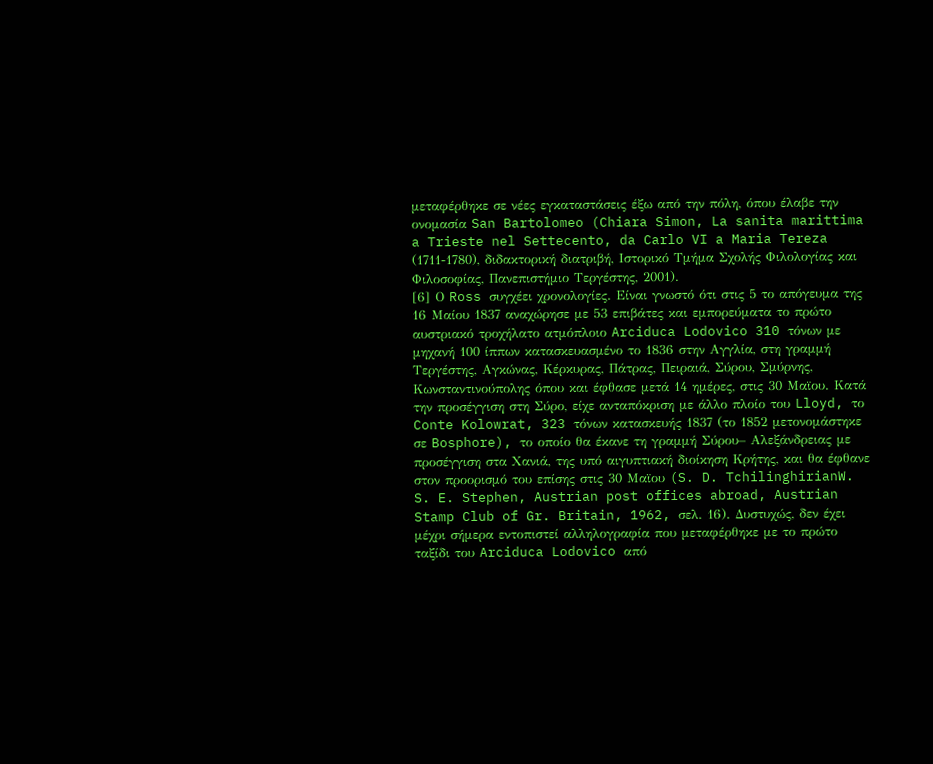μεταφέρθηκε σε νέες εγκαταστάσεις έξω από την πόλη, όπου έλαβε την ονομασία San Bartolomeo (Chiara Simon, La sanita marittima a Trieste nel Settecento, da Carlo VI a Maria Tereza (1711-1780), διδακτορική διατριβή, Ιστορικό Τμήμα Σχολής Φιλολογίας και Φιλοσοφίας, Πανεπιστήμιο Τεργέστης, 2001).
[6] Ο Ross συγχέει χρονολογίες. Είναι γνωστό ότι στις 5 το απόγευμα της 16 Μαίου 1837 αναχώρησε με 53 επιβάτες και εμπορεύματα το πρώτο αυστριακό τροχήλατο ατμόπλοιο Arciduca Lodovico 310 τόνων με μηχανή 100 ίππων κατασκευασμένο το 1836 στην Αγγλία, στη γραμμή Τεργέστης, Αγκώνας, Κέρκυρας, Πάτρας, Πειραιά, Σύρου, Σμύρνης, Κωνσταντινούπολης όπου και έφθασε μετά 14 ημέρες, στις 30 Μαϊου. Κατά την προσέγγιση στη Σύρο, είχε ανταπόκριση με άλλο πλοίο του Lloyd, το Conte Kolowrat, 323 τόνων κατασκευής 1837 (το 1852 μετονομάστηκε σε Bosphore), το οποίο θα έκανε τη γραμμή Σύρου– Αλεξάνδρειας με προσέγγιση στα Χανιά, της υπό αιγυπτιακή διοίκηση Κρήτης, και θα έφθανε στον προορισμό του επίσης στις 30 Μαϊου (S. D. TchilinghirianW. S. E. Stephen, Austrian post offices abroad, Austrian Stamp Club of Gr. Britain, 1962, σελ. 16). Δυστυχώς, δεν έχει μέχρι σήμερα εντοπιστεί αλληλογραφία που μεταφέρθηκε με το πρώτο ταξίδι του Arciduca Lodovico από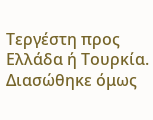Τεργέστη προς Ελλάδα ή Τουρκία. Διασώθηκε όμως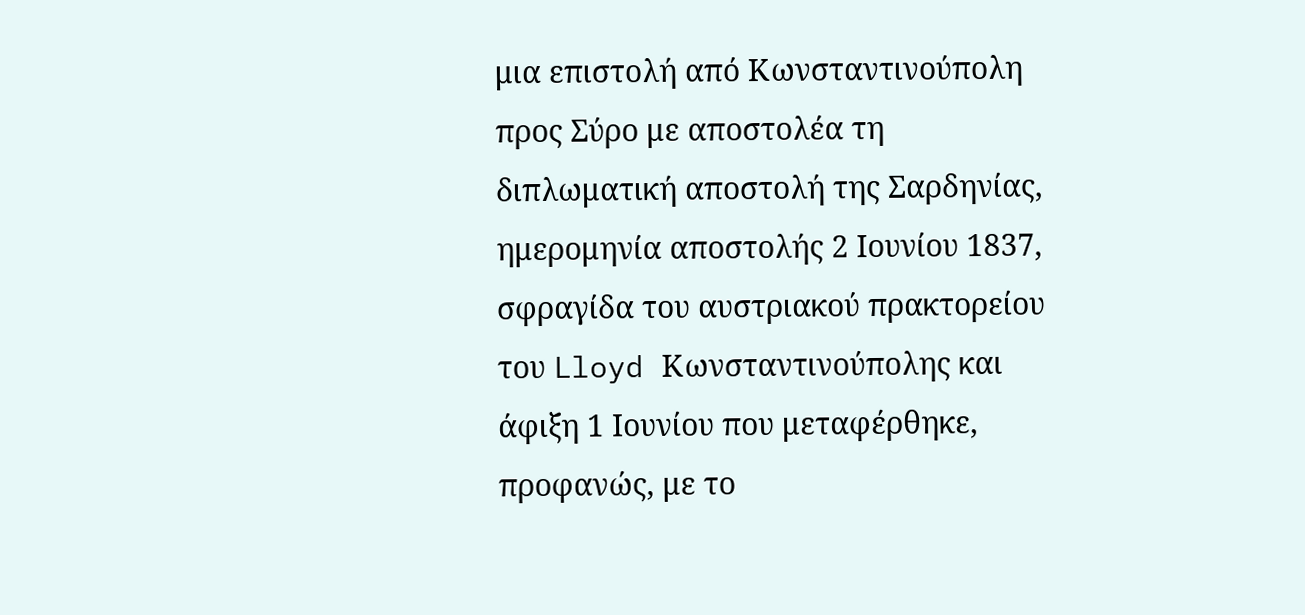μια επιστολή από Κωνσταντινούπολη προς Σύρo με αποστολέα τη διπλωματική αποστολή της Σαρδηνίας, ημερομηνία αποστολής 2 Ιουνίου 1837, σφραγίδα του αυστριακού πρακτορείου του Lloyd Κωνσταντινούπολης και άφιξη 1 Ιουνίου που μεταφέρθηκε, προφανώς, με το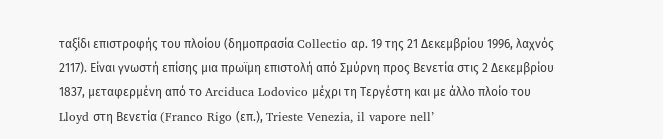ταξίδι επιστροφής του πλοίου (δημοπρασία Collectio αρ. 19 της 21 Δεκεμβρίου 1996, λαχνός 2117). Είναι γνωστή επίσης μια πρωϊμη επιστολή από Σμύρνη προς Βενετία στις 2 Δεκεμβρίου 1837, μεταφερμένη από το Arciduca Lodovico μέχρι τη Τεργέστη και με άλλο πλοίο του Lloyd στη Βενετία (Franco Rigo (επ.), Trieste Venezia, il vapore nell’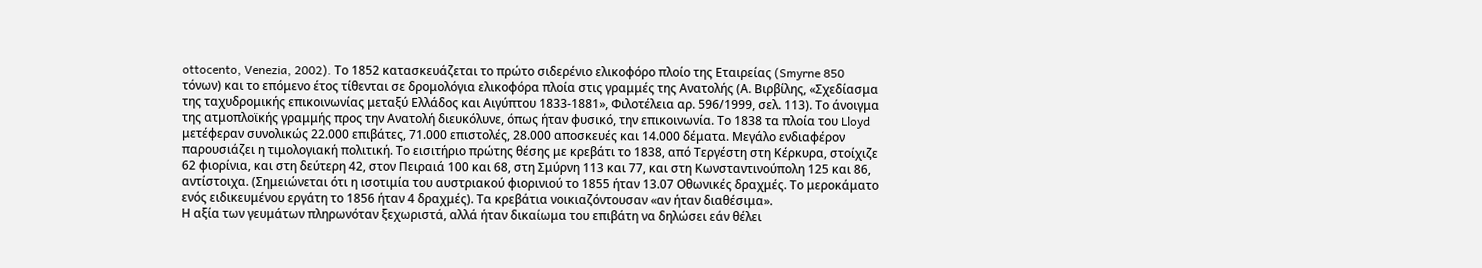ottocento, Venezia, 2002). Το 1852 κατασκευάζεται το πρώτο σιδερένιο ελικοφόρο πλοίο της Εταιρείας (Smyrne 850 τόνων) και το επόμενο έτος τίθενται σε δρομολόγια ελικοφόρα πλοία στις γραμμές της Ανατολής (Α. Βιρβίλης, «Σχεδίασμα της ταχυδρομικής επικοινωνίας μεταξύ Ελλάδος και Αιγύπτου 1833-1881», Φιλοτέλεια αρ. 596/1999, σελ. 113). Το άνοιγμα της ατμοπλοϊκής γραμμής προς την Ανατολή διευκόλυνε, όπως ήταν φυσικό, την επικοινωνία. Το 1838 τα πλοία του Lloyd μετέφεραν συνολικώς 22.000 επιβάτες, 71.000 επιστολές, 28.000 αποσκευές και 14.000 δέματα. Μεγάλο ενδιαφέρον παρουσιάζει η τιμολογιακή πολιτική. Το εισιτήριο πρώτης θέσης με κρεβάτι το 1838, από Τεργέστη στη Κέρκυρα, στοίχιζε 62 φιορίνια, και στη δεύτερη 42, στον Πειραιά 100 και 68, στη Σμύρνη 113 και 77, και στη Κωνσταντινούπολη 125 και 86, αντίστοιχα. (Σημειώνεται ότι η ισοτιμία του αυστριακού φιορινιού το 1855 ήταν 13.07 Οθωνικές δραχμές. Το μερoκάματο ενός ειδικευμένου εργάτη το 1856 ήταν 4 δραχμές). Τα κρεβάτια νοικιαζόντουσαν «αν ήταν διαθέσιμα».
Η αξία των γευμάτων πληρωνόταν ξεχωριστά, αλλά ήταν δικαίωμα του επιβάτη να δηλώσει εάν θέλει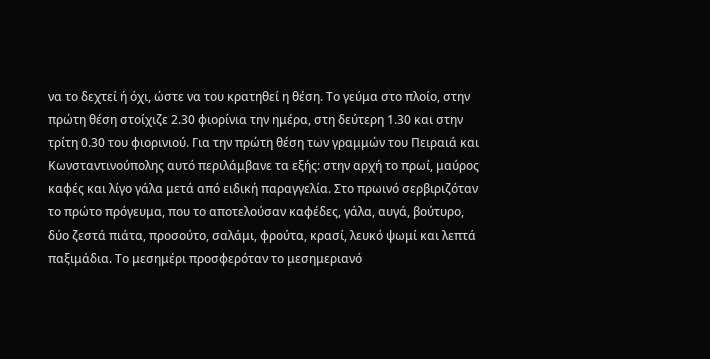να το δεχτεί ή όχι, ώστε να του κρατηθεί η θέση. Το γεύμα στο πλοίο, στην πρώτη θέση στοίχιζε 2.30 φιορίνια την ημέρα, στη δεύτερη 1.30 και στην τρίτη 0.30 του φιορινιού. Για την πρώτη θέση των γραμμών του Πειραιά και Κωνσταντινούπολης αυτό περιλάμβανε τα εξής: στην αρχή το πρωί, μαύρος καφές και λίγο γάλα μετά από ειδική παραγγελία. Στο πρωινό σερβιριζόταν το πρώτο πρόγευμα, που το αποτελούσαν καφέδες, γάλα, αυγά, βούτυρο, δύο ζεστά πιάτα, προσούτο, σαλάμι, φρούτα, κρασί, λευκό ψωμί και λεπτά παξιμάδια. Το μεσημέρι προσφερόταν το μεσημεριανό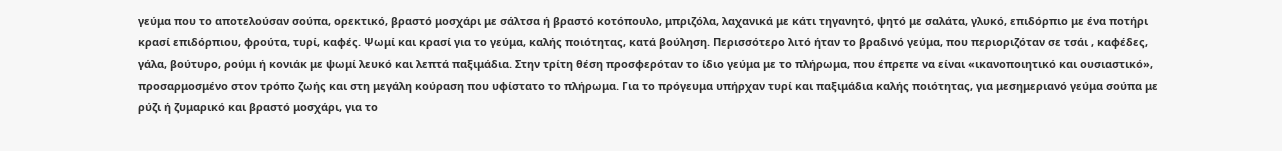γεύμα που το αποτελούσαν σούπα, ορεκτικό, βραστό μοσχάρι με σάλτσα ή βραστό κοτόπουλο, μπριζόλα, λαχανικά με κάτι τηγανητό, ψητό με σαλάτα, γλυκό, επιδόρπιο με ένα ποτήρι κρασί επιδόρπιου, φρούτα, τυρί, καφές. Ψωμί και κρασί για το γεύμα, καλής ποιότητας, κατά βούληση. Περισσότερο λιτό ήταν το βραδινό γεύμα, που περιοριζόταν σε τσάι , καφέδες, γάλα, βούτυρο, ρούμι ή κονιάκ με ψωμί λευκό και λεπτά παξιμάδια. Στην τρίτη θέση προσφερόταν το ίδιο γεύμα με το πλήρωμα, που έπρεπε να είναι «ικανοποιητικό και ουσιαστικό», προσαρμοσμένο στον τρόπο ζωής και στη μεγάλη κούραση που υφίστατο το πλήρωμα. Για το πρόγευμα υπήρχαν τυρί και παξιμάδια καλής ποιότητας, για μεσημεριανό γεύμα σούπα με ρύζι ή ζυμαρικό και βραστό μοσχάρι, για το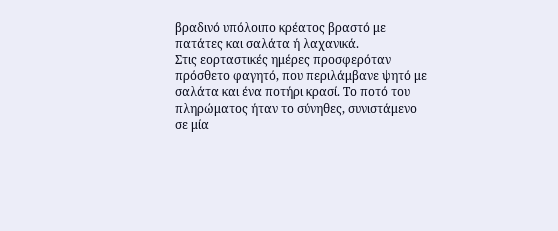βραδινό υπόλοιπο κρέατος βραστό με πατάτες και σαλάτα ή λαχανικά.
Στις εορταστικές ημέρες προσφερόταν πρόσθετο φαγητό, που περιλάμβανε ψητό με σαλάτα και ένα ποτήρι κρασί. Το ποτό του πληρώματος ήταν το σύνηθες, συνιστάμενο σε μία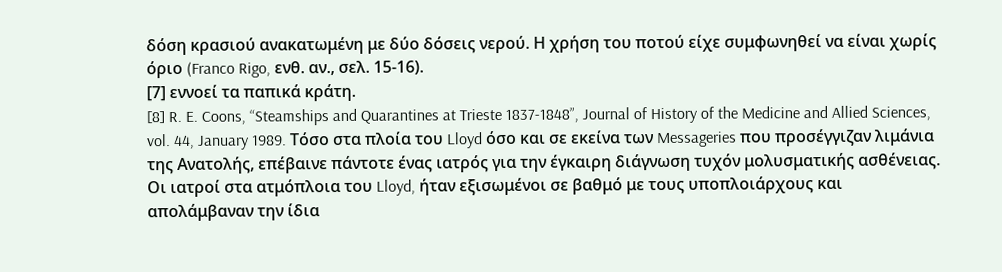δόση κρασιού ανακατωμένη με δύο δόσεις νερού. Η χρήση του ποτού είχε συμφωνηθεί να είναι χωρίς όριο (Franco Rigo, ενθ. αν., σελ. 15-16).
[7] εννοεί τα παπικά κράτη.
[8] R. E. Coons, “Steamships and Quarantines at Trieste 1837-1848”, Journal of History of the Medicine and Allied Sciences, vol. 44, January 1989. Τόσο στα πλοία του Lloyd όσο και σε εκείνα των Messageries που προσέγγιζαν λιμάνια της Ανατολής, επέβαινε πάντοτε ένας ιατρός για την έγκαιρη διάγνωση τυχόν μολυσματικής ασθένειας. Οι ιατροί στα ατμόπλοια του Lloyd, ήταν εξισωμένοι σε βαθμό με τους υποπλοιάρχους και απολάμβαναν την ίδια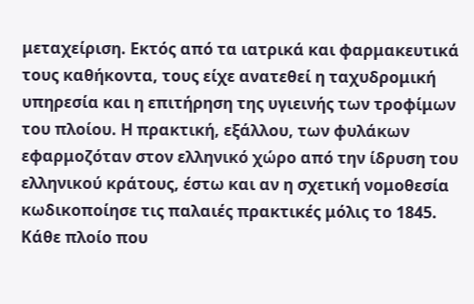μεταχείριση. Εκτός από τα ιατρικά και φαρμακευτικά τους καθήκοντα, τους είχε ανατεθεί η ταχυδρομική υπηρεσία και η επιτήρηση της υγιεινής των τροφίμων του πλοίου. Η πρακτική, εξάλλου, των φυλάκων εφαρμοζόταν στον ελληνικό χώρο από την ίδρυση του ελληνικού κράτους, έστω και αν η σχετική νομοθεσία κωδικοποίησε τις παλαιές πρακτικές μόλις το 1845.
Κάθε πλοίο που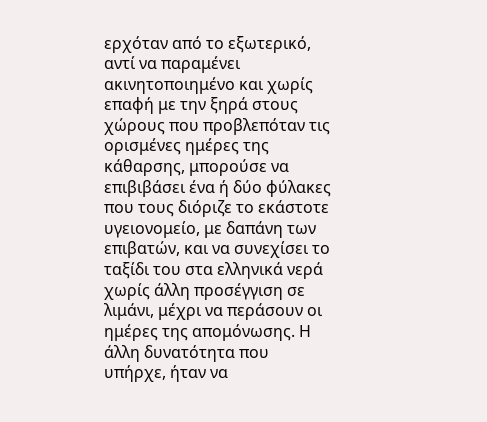ερχόταν από το εξωτερικό, αντί να παραμένει ακινητοποιημένο και χωρίς επαφή με την ξηρά στους χώρους που προβλεπόταν τις ορισμένες ημέρες της κάθαρσης, μπορούσε να επιβιβάσει ένα ή δύο φύλακες που τους διόριζε το εκάστοτε υγειονομείο, με δαπάνη των επιβατών, και να συνεχίσει το ταξίδι του στα ελληνικά νερά χωρίς άλλη προσέγγιση σε λιμάνι, μέχρι να περάσουν οι ημέρες της απομόνωσης. Η άλλη δυνατότητα που υπήρχε, ήταν να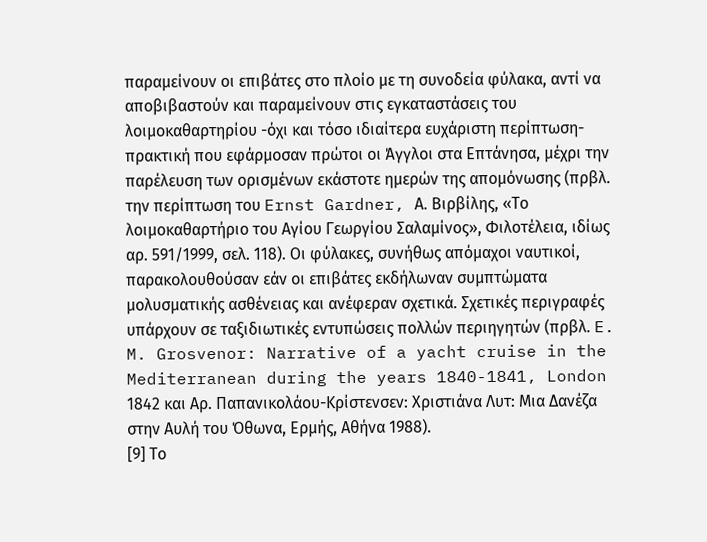παραμείνουν οι επιβάτες στο πλοίο με τη συνοδεία φύλακα, αντί να αποβιβαστούν και παραμείνουν στις εγκαταστάσεις του λοιμοκαθαρτηρίου -όχι και τόσο ιδιαίτερα ευχάριστη περίπτωση- πρακτική που εφάρμοσαν πρώτοι οι Άγγλοι στα Επτάνησα, μέχρι την παρέλευση των ορισμένων εκάστοτε ημερών της απομόνωσης (πρβλ. την περίπτωση του Ernst Gardner, Α. Βιρβίλης, «Το λοιμοκαθαρτήριο του Αγίου Γεωργίου Σαλαμίνος», Φιλοτέλεια, ιδίως αρ. 591/1999, σελ. 118). Οι φύλακες, συνήθως απόμαχοι ναυτικοί, παρακολουθούσαν εάν οι επιβάτες εκδήλωναν συμπτώματα μολυσματικής ασθένειας και ανέφεραν σχετικά. Σχετικές περιγραφές υπάρχουν σε ταξιδιωτικές εντυπώσεις πολλών περιηγητών (πρβλ. E. M. Grosvenor: Narrative of a yacht cruise in the Mediterranean during the years 1840-1841, London 1842 και Αρ. Παπανικολάου-Κρίστενσεν: Χριστιάνα Λυτ: Μια Δανέζα στην Αυλή του Όθωνα, Ερμής, Αθήνα 1988).
[9] Το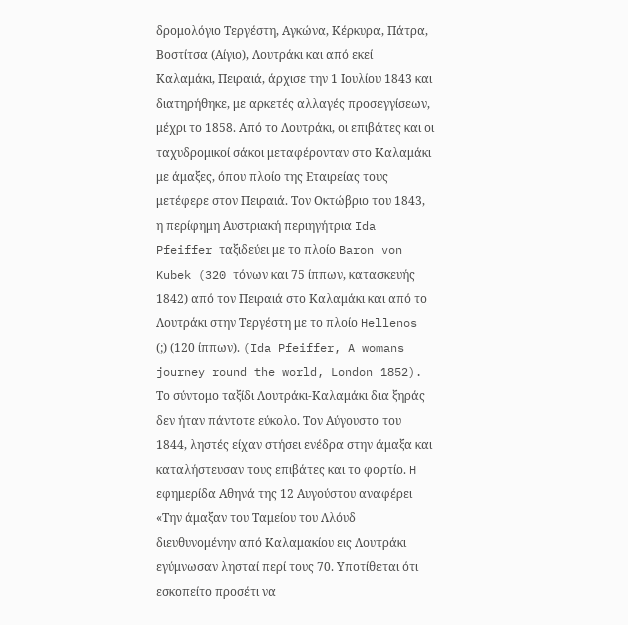δρομολόγιο Τεργέστη, Αγκώνα, Κέρκυρα, Πάτρα, Βοστίτσα (Αίγιο), Λουτράκι και από εκεί Καλαμάκι, Πειραιά, άρχισε την 1 Ιουλίου 1843 και διατηρήθηκε, με αρκετές αλλαγές προσεγγίσεων, μέχρι το 1858. Από το Λουτράκι, οι επιβάτες και οι ταχυδρομικοί σάκοι μεταφέρονταν στο Καλαμάκι με άμαξες, όπου πλοίο της Εταιρείας τους μετέφερε στον Πειραιά. Τον Οκτώβριο του 1843, η περίφημη Αυστριακή περιηγήτρια Ida Pfeiffer ταξιδεύει με το πλοίο Baron von Kubek (320 τόνων και 75 ίππων, κατασκευής 1842) από τον Πειραιά στο Καλαμάκι και από το Λουτράκι στην Τεργέστη με το πλοίο Hellenos (;) (120 ίππων). (Ida Pfeiffer, A womans journey round the world, London 1852). Τo σύντομο ταξίδι Λουτράκι-Καλαμάκι δια ξηράς δεν ήταν πάντοτε εύκολο. Τον Αύγουστο του 1844, ληστές είχαν στήσει ενέδρα στην άμαξα και καταλήστευσαν τους επιβάτες και το φορτίο. H εφημερίδα Αθηνά της 12 Αυγούστου αναφέρει «Την άμαξαν του Ταμείου του Λλόυδ διευθυνομένην από Καλαμακίου εις Λουτράκι εγύμνωσαν λησταί περί τους 70. Υποτίθεται ότι εσκοπείτο προσέτι να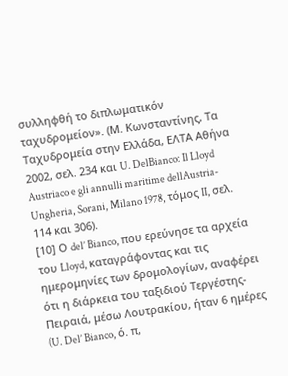συλληφθή το διπλωματικόν ταχυδρομείον». (Μ. Κωνσταντίνης, Τα Ταχυδρομεία στην Ελλάδα, ΕΛΤΑ Αθήνα 2002, σελ. 234 και U. DelBianco: Il Lloyd Austriaco e gli annulli maritime dellAustria-Ungheria, Sorani, Milano 1978, τόμος II, σελ. 114 και 306).
[10] Ο del’ Bianco, που ερεύνησε τα αρχεία του Lloyd, καταγράφοντας και τις ημερομηνίες των δρομολογίων, αναφέρει ότι η διάρκεια του ταξιδιού Τεργέστης-Πειραιά, μέσω Λουτρακίου, ήταν 6 ημέρες (U. Del’ Bianco, ό. π,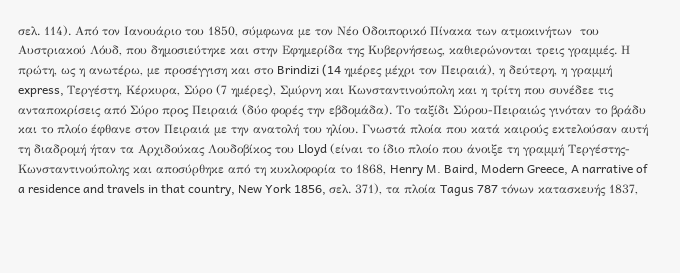σελ. 114). Από τον Ιανουάριο του 1850, σύμφωνα με τον Νέο Οδοιπορικό Πίνακα των ατμοκινήτων  του Αυστριακού Λόυδ, που δημοσιεύτηκε και στην Εφημερίδα της Κυβερνήσεως, καθιερώνονται τρεις γραμμές. Η πρώτη, ως η ανωτέρω, με προσέγγιση και στο Brindizi (14 ημέρες μέχρι τον Πειραιά), η δεύτερη, η γραμμή express, Τεργέστη, Κέρκυρα, Σύρο (7 ημέρες), Σμύρνη και Κωνσταντινούπολη και η τρίτη που συνέδεε τις ανταποκρίσεις από Σύρο προς Πειραιά (δύο φορές την εβδομάδα). Το ταξίδι Σύρου-Πειραιώς γινόταν το βράδυ και το πλοίο έφθανε στον Πειραιά με την ανατολή του ηλίου. Γνωστά πλοία που κατά καιρούς εκτελούσαν αυτή τη διαδρομή ήταν τα Αρχιδούκας Λουδοβίκος του Lloyd (είναι το ίδιο πλοίο που άνοιξε τη γραμμή Τεργέστης-Κωνσταντινούπολης και αποσύρθηκε από τη κυκλοφορία το 1868, Henry M. Baird, Modern Greece, A narrative of a residence and travels in that country, New York 1856, σελ. 371), τα πλοία Tagus 787 τόνων κατασκευής 1837,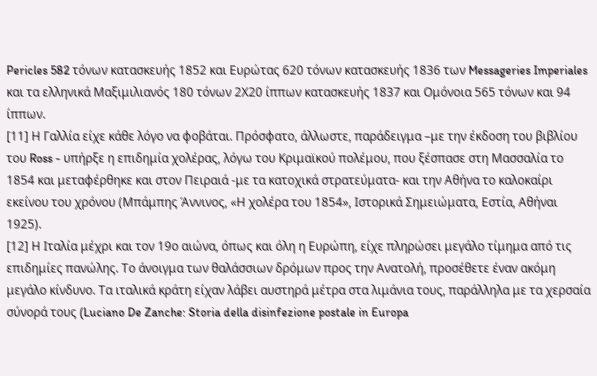Pericles 582 τόνων κατασκευής 1852 και Ευρώτας 620 τόνων κατασκευής 1836 των Messageries Imperiales και τα ελληνικά Μαξιμιλιανός 180 τόνων 2Χ20 ίππων κατασκευής 1837 και Ομόνοια 565 τόνων και 94 ίππων.
[11] Η Γαλλία είχε κάθε λόγο να φοβάται. Πρόσφατο, άλλωστε, παράδειγμα –με την έκδοση του βιβλίου του Ross - υπήρξε η επιδημία χολέρας, λόγω του Κριμαϊκού πολέμου, που ξέσπασε στη Μασσαλία το 1854 και μεταφέρθηκε και στον Πειραιά -με τα κατοχικά στρατεύματα- και την Αθήνα το καλοκαίρι εκείνου του χρόνου (Μπάμπης Άννινος, «Η χολέρα του 1854», Ιστορικά Σημειώματα, Εστία, Αθήναι 1925).
[12] Η Ιταλία μέχρι και τον 19ο αιώνα, όπως και όλη η Ευρώπη, είχε πληρώσει μεγάλο τίμημα από τις επιδημίες πανώλης. Το άνοιγμα των θαλάσσιων δρόμων προς την Ανατολή, προσέθετε έναν ακόμη μεγάλο κίνδυνο. Τα ιταλικά κράτη είχαν λάβει αυστηρά μέτρα στα λιμάνια τους, παράλληλα με τα χερσαία σύνορά τους (Luciano De Zanche: Storia della disinfezione postale in Europa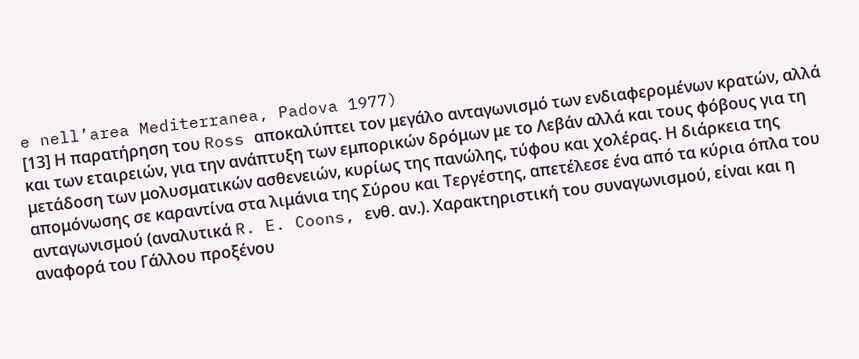e nell’area Mediterranea, Padova 1977)
[13] Η παρατήρηση του Ross αποκαλύπτει τον μεγάλο ανταγωνισμό των ενδιαφερομένων κρατών, αλλά και των εταιρειών, για την ανάπτυξη των εμπορικών δρόμων με το Λεβάν αλλά και τους φόβους για τη μετάδοση των μολυσματικών ασθενειών, κυρίως της πανώλης, τύφου και χολέρας. Η διάρκεια της απομόνωσης σε καραντίνα στα λιμάνια της Σύρου και Τεργέστης, απετέλεσε ένα από τα κύρια όπλα του ανταγωνισμού (αναλυτικά R. E. Coons, ενθ. αν.). Χαρακτηριστική του συναγωνισμού, είναι και η αναφορά του Γάλλου προξένου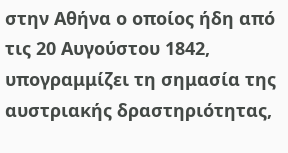στην Αθήνα ο οποίος ήδη από τις 20 Αυγούστου 1842, υπογραμμίζει τη σημασία της αυστριακής δραστηριότητας,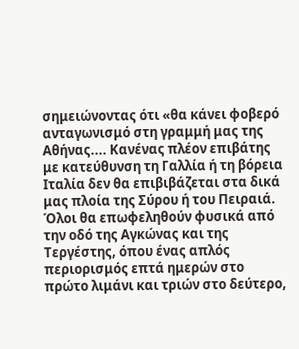σημειώνοντας ότι «θα κάνει φοβερό ανταγωνισμό στη γραμμή μας της Αθήνας.... Κανένας πλέον επιβάτης με κατεύθυνση τη Γαλλία ή τη βόρεια Ιταλία δεν θα επιβιβάζεται στα δικά μας πλοία της Σύρου ή του Πειραιά. Όλοι θα επωφεληθούν φυσικά από την οδό της Αγκώνας και της Τεργέστης, όπου ένας απλός περιορισμός επτά ημερών στο πρώτο λιμάνι και τριών στο δεύτερο,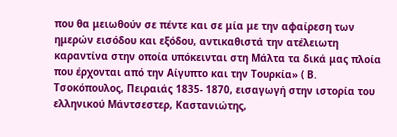που θα μειωθούν σε πέντε και σε μία με την αφαίρεση των ημερών εισόδου και εξόδου, αντικαθιστά την ατέλειωτη καραντίνα στην οποία υπόκεινται στη Μάλτα τα δικά μας πλοία που έρχονται από την Αίγυπτο και την Τουρκία» ( Β. Τσοκόπουλος, Πειραιάς 1835- 1870, εισαγωγή στην ιστορία του ελληνικού Μάντσεστερ, Καστανιώτης,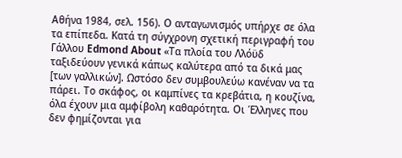Αθήνα 1984, σελ. 156). Ο ανταγωνισμός υπήρχε σε όλα τα επίπεδα. Κατά τη σύγχρονη σχετική περιγραφή του Γάλλου Edmond About «Τα πλοία του Λλόϋδ ταξιδεύουν γενικά κάπως καλύτερα από τα δικά μας [των γαλλικών]. Ωστόσο δεν συμβουλεύω κανέναν να τα πάρει. Το σκάφος, οι καμπίνες τα κρεβάτια, η κουζίνα, όλα έχουν μια αμφίβολη καθαρότητα. Οι Έλληνες που δεν φημίζονται για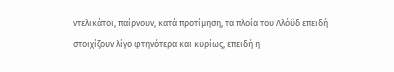ντελικάτοι, παίρνουν, κατά προτίμηση, τα πλοία του Λλόϋδ επειδή στοιχίζουν λίγο φτηνότερα και κυρίως, επειδή η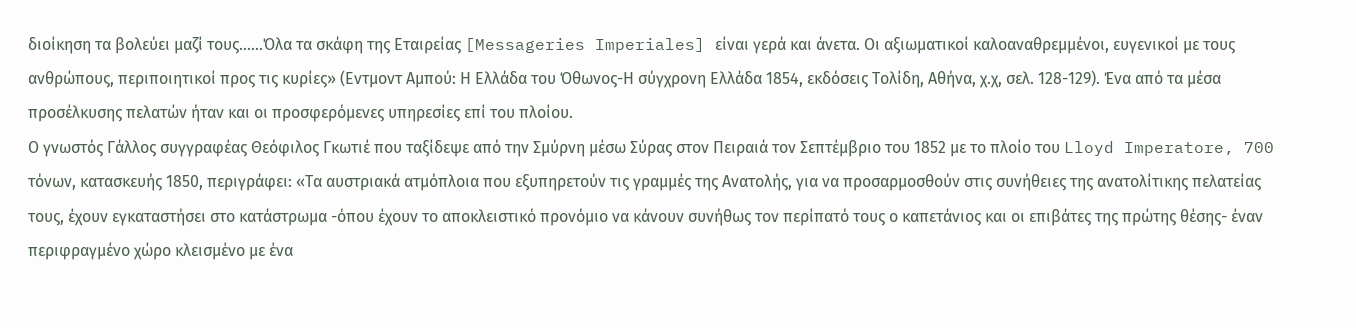διοίκηση τα βολεύει μαζί τους......Όλα τα σκάφη της Εταιρείας [Messageries Imperiales] είναι γερά και άνετα. Οι αξιωματικοί καλοαναθρεμμένοι, ευγενικοί με τους ανθρώπους, περιποιητικοί προς τις κυρίες» (Εντμοντ Αμπού: Η Ελλάδα του Όθωνος-Η σύγχρονη Ελλάδα 1854, εκδόσεις Τολίδη, Αθήνα, χ.χ, σελ. 128-129). Ένα από τα μέσα προσέλκυσης πελατών ήταν και οι προσφερόμενες υπηρεσίες επί του πλοίου.
Ο γνωστός Γάλλος συγγραφέας Θεόφιλος Γκωτιέ που ταξίδεψε από την Σμύρνη μέσω Σύρας στον Πειραιά τον Σεπτέμβριο του 1852 με το πλοίο του Lloyd Imperatore, 700 τόνων, κατασκευής 1850, περιγράφει: «Τα αυστριακά ατμόπλοια που εξυπηρετούν τις γραμμές της Ανατολής, για να προσαρμοσθούν στις συνήθειες της ανατολίτικης πελατείας τους, έχουν εγκαταστήσει στο κατάστρωμα -όπου έχουν το αποκλειστικό προνόμιο να κάνουν συνήθως τον περίπατό τους ο καπετάνιος και οι επιβάτες της πρώτης θέσης- έναν περιφραγμένο χώρο κλεισμένο με ένα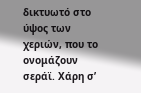δικτυωτό στο ύψος των χεριών, που το ονομάζουν σεράϊ. Χάρη σ’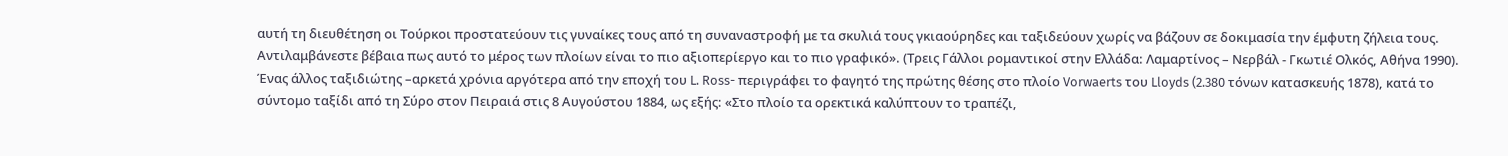αυτή τη διευθέτηση οι Τούρκοι προστατεύουν τις γυναίκες τους από τη συναναστροφή με τα σκυλιά τους γκιαούρηδες και ταξιδεύουν χωρίς να βάζουν σε δοκιμασία την έμφυτη ζήλεια τους. Αντιλαμβάνεστε βέβαια πως αυτό το μέρος των πλοίων είναι το πιο αξιοπερίεργο και το πιο γραφικό». (Τρεις Γάλλοι ρομαντικοί στην Ελλάδα: Λαμαρτίνος – Νερβάλ - Γκωτιέ Ολκός, Αθήνα 1990). Ένας άλλος ταξιδιώτης –αρκετά χρόνια αργότερα από την εποχή του L. Ross- περιγράφει το φαγητό της πρώτης θέσης στο πλοίο Vorwaerts του Lloyds (2.380 τόνων κατασκευής 1878), κατά το σύντομο ταξίδι από τη Σύρο στον Πειραιά στις 8 Αυγούστου 1884, ως εξής: «Στο πλοίο τα ορεκτικά καλύπτουν το τραπέζι,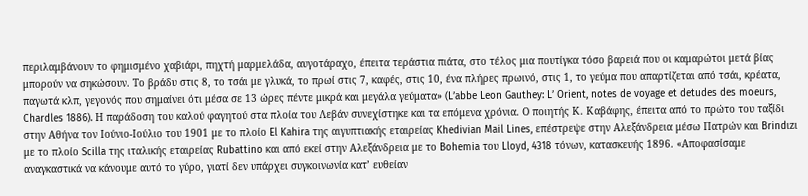περιλαμβάνουν το φημισμένο χαβιάρι, πηχτή μαρμελάδα, αυγοτάραχο, έπειτα τεράστια πιάτα, στο τέλος μια πουτίγκα τόσο βαρειά που οι καμαρώτοι μετά βίας μπορούν να σηκώσουν. Το βράδυ στις 8, το τσάι με γλυκά, το πρωί στις 7, καφές, στις 10, ένα πλήρες πρωινό, στις 1, το γεύμα που απαρτίζεται από τσάι, κρέατα, παγωτά κλπ, γεγονός που σημαίνει ότι μέσα σε 13 ώρες πέντε μικρά και μεγάλα γεύματα» (L’abbe Leon Gauthey: L’ Orient, notes de voyage et detudes des moeurs, Chardles 1886). Η παράδοση του καλού φαγητού στα πλοία του Λεβάν συνεχίστηκε και τα επόμενα χρόνια. Ο ποιητής Κ. Καβάφης, έπειτα από το πρώτο του ταξίδι στην Αθήνα τον Ιούνιο-Ιούλιο του 1901 με το πλοίο El Kahira της αιγυπτιακής εταιρείας Khedivian Mail Lines, επέστρεψε στην Αλεξάνδρεια μέσω Πατρών και Brindιzι με το πλοίο Scilla της ιταλικής εταιρείας Rubattino και από εκεί στην Αλεξάνδρεια με το Bohemia του Lloyd, 4318 τόνων, κατασκευής 1896. «Αποφασίσαμε αναγκαστικά να κάνουμε αυτό το γύρο, γιατί δεν υπάρχει συγκοινωνία κατ’ ευθείαν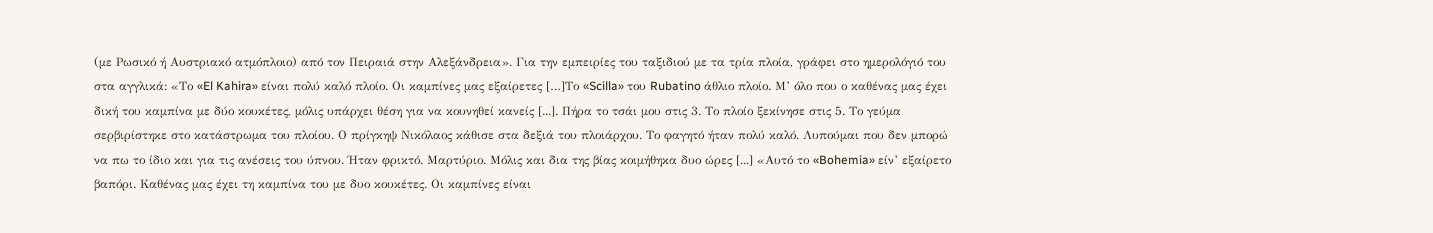(με Ρωσικό ή Αυστριακό ατμόπλοιο) από τον Πειραιά στην Αλεξάνδρεια». Για την εμπειρίες του ταξιδιού με τα τρία πλοία, γράφει στο ημερολόγιό του στα αγγλικά: «Το «El Kahira» είναι πολύ καλό πλοίο. Οι καμπίνες μας εξαίρετες […]Το «Scilla» του Rubatino άθλιο πλοίο. Μ’ όλο που ο καθένας μας έχει δική του καμπίνα με δύο κουκέτες, μόλις υπάρχει θέση για να κουνηθεί κανείς [...]. Πήρα το τσάι μου στις 3. Το πλοίο ξεκίνησε στις 5. Το γεύμα σερβιρίστηκε στο κατάστρωμα του πλοίου. Ο πρίγκηψ Νικόλαος κάθισε στα δεξιά του πλοιάρχου. Το φαγητό ήταν πολύ καλό. Λυπούμαι που δεν μπορώ να πω το ίδιο και για τις ανέσεις του ύπνου. Ήταν φρικτό. Μαρτύριο. Μόλις και δια της βίας κοιμήθηκα δυο ώρες [...] «Αυτό το «Bohemia» είν’ εξαίρετο βαπόρι. Καθένας μας έχει τη καμπίνα του με δυο κουκέτες. Οι καμπίνες είναι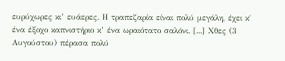ευρύχωρες κι’ ευάερες. Η τραπεζαρία είναι πολύ μεγάλη, έχει κ΄ ένα έξοχο καπνιστήριο κ’ ένα ωραιότατο σαλόνι. [...] Χθες (3 Αυγούστου) πέρασα πολύ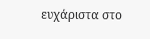ευχάριστα στο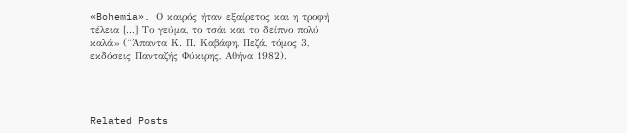«Bohemia». Ο καιρός ήταν εξαίρετος και η τροφή τέλεια [...] Το γεύμα, το τσάι και το δείπνο πολύ καλά» (¨Άπαντα Κ. Π. Καβάφη, Πεζά, τόμος 3, εκδόσεις Πανταζής Φύκιρης, Αθήνα 1982).




Related Posts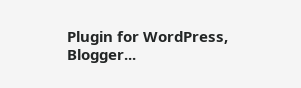Plugin for WordPress, Blogger...